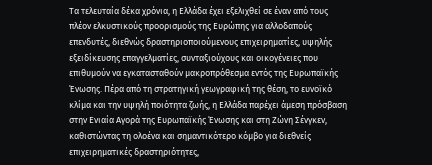Τα τελευταία δέκα χρόνια, η Ελλάδα έχει εξελιχθεί σε έναν από τους πλέον ελκυστικούς προορισμούς της Ευρώπης για αλλοδαπούς επενδυτές, διεθνώς δραστηριοποιούμενους επιχειρηματίες, υψηλής εξειδίκευσης επαγγελματίες, συνταξιούχους και οικογένειες που επιθυμούν να εγκατασταθούν μακροπρόθεσμα εντός της Ευρωπαϊκής Ένωσης. Πέρα από τη στρατηγική γεωγραφική της θέση, το ευνοϊκό κλίμα και την υψηλή ποιότητα ζωής, η Ελλάδα παρέχει άμεση πρόσβαση στην Ενιαία Αγορά της Ευρωπαϊκής Ένωσης και στη Ζώνη Σένγκεν, καθιστώντας τη ολοένα και σημαντικότερο κόμβο για διεθνείς επιχειρηματικές δραστηριότητες,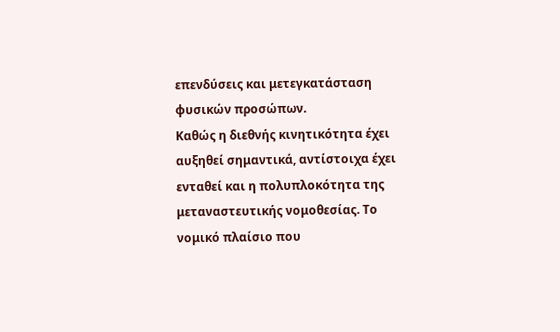επενδύσεις και μετεγκατάσταση φυσικών προσώπων.
Καθώς η διεθνής κινητικότητα έχει αυξηθεί σημαντικά, αντίστοιχα έχει ενταθεί και η πολυπλοκότητα της μεταναστευτικής νομοθεσίας. Το νομικό πλαίσιο που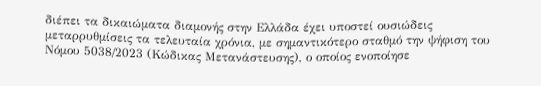διέπει τα δικαιώματα διαμονής στην Ελλάδα έχει υποστεί ουσιώδεις μεταρρυθμίσεις τα τελευταία χρόνια, με σημαντικότερο σταθμό την ψήφιση του Νόμου 5038/2023 (Κώδικας Μετανάστευσης), ο οποίος ενοποίησε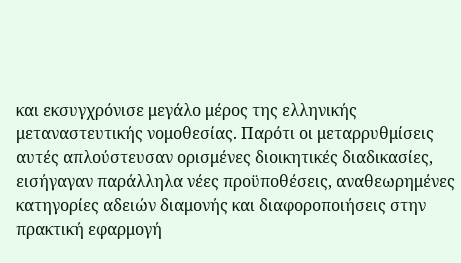και εκσυγχρόνισε μεγάλο μέρος της ελληνικής μεταναστευτικής νομοθεσίας. Παρότι οι μεταρρυθμίσεις αυτές απλούστευσαν ορισμένες διοικητικές διαδικασίες, εισήγαγαν παράλληλα νέες προϋποθέσεις, αναθεωρημένες κατηγορίες αδειών διαμονής και διαφοροποιήσεις στην πρακτική εφαρμογή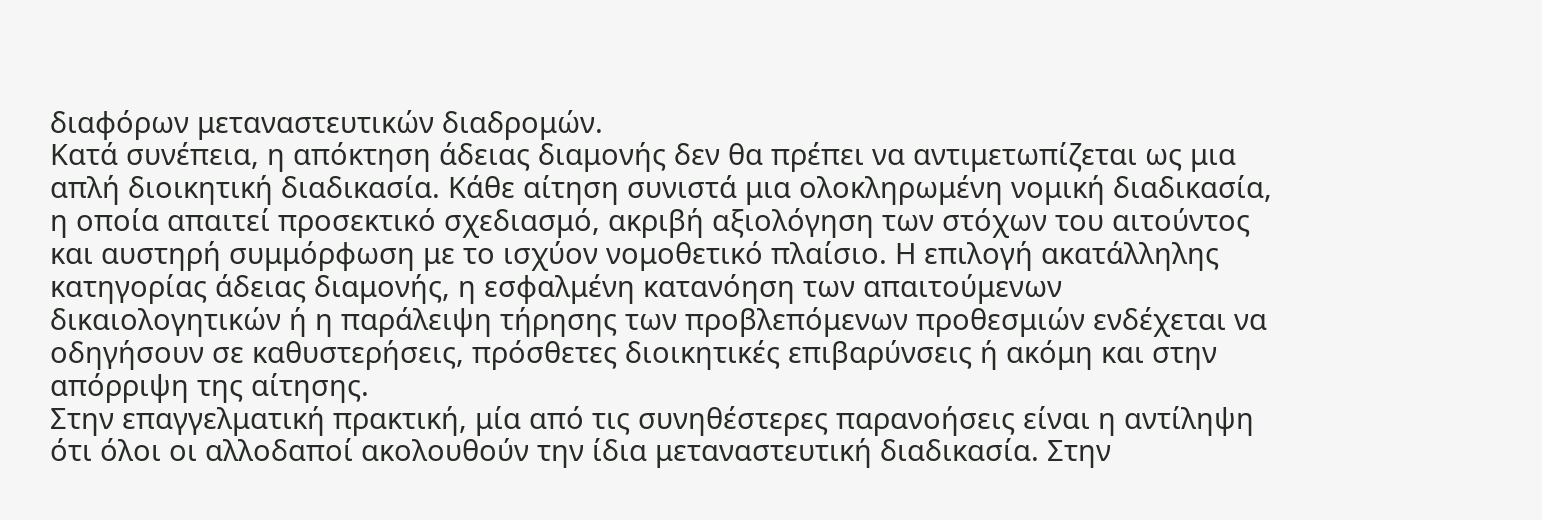διαφόρων μεταναστευτικών διαδρομών.
Κατά συνέπεια, η απόκτηση άδειας διαμονής δεν θα πρέπει να αντιμετωπίζεται ως μια απλή διοικητική διαδικασία. Κάθε αίτηση συνιστά μια ολοκληρωμένη νομική διαδικασία, η οποία απαιτεί προσεκτικό σχεδιασμό, ακριβή αξιολόγηση των στόχων του αιτούντος και αυστηρή συμμόρφωση με το ισχύον νομοθετικό πλαίσιο. Η επιλογή ακατάλληλης κατηγορίας άδειας διαμονής, η εσφαλμένη κατανόηση των απαιτούμενων δικαιολογητικών ή η παράλειψη τήρησης των προβλεπόμενων προθεσμιών ενδέχεται να οδηγήσουν σε καθυστερήσεις, πρόσθετες διοικητικές επιβαρύνσεις ή ακόμη και στην απόρριψη της αίτησης.
Στην επαγγελματική πρακτική, μία από τις συνηθέστερες παρανοήσεις είναι η αντίληψη ότι όλοι οι αλλοδαποί ακολουθούν την ίδια μεταναστευτική διαδικασία. Στην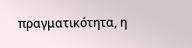πραγματικότητα, η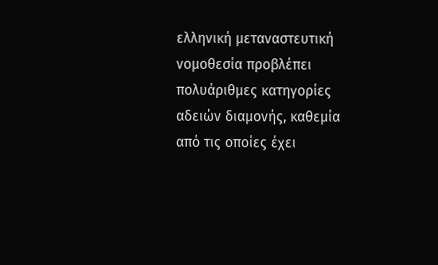ελληνική μεταναστευτική νομοθεσία προβλέπει πολυάριθμες κατηγορίες αδειών διαμονής, καθεμία από τις οποίες έχει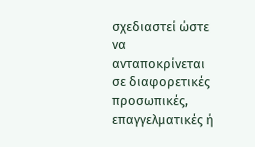σχεδιαστεί ώστε να ανταποκρίνεται σε διαφορετικές προσωπικές, επαγγελματικές ή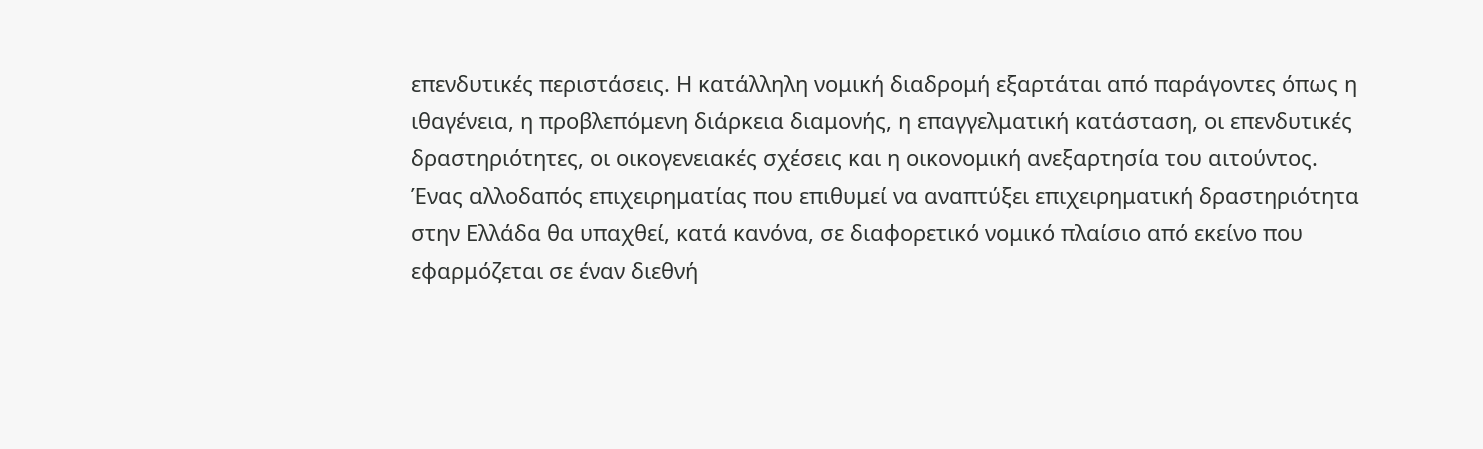επενδυτικές περιστάσεις. Η κατάλληλη νομική διαδρομή εξαρτάται από παράγοντες όπως η ιθαγένεια, η προβλεπόμενη διάρκεια διαμονής, η επαγγελματική κατάσταση, οι επενδυτικές δραστηριότητες, οι οικογενειακές σχέσεις και η οικονομική ανεξαρτησία του αιτούντος.
Ένας αλλοδαπός επιχειρηματίας που επιθυμεί να αναπτύξει επιχειρηματική δραστηριότητα στην Ελλάδα θα υπαχθεί, κατά κανόνα, σε διαφορετικό νομικό πλαίσιο από εκείνο που εφαρμόζεται σε έναν διεθνή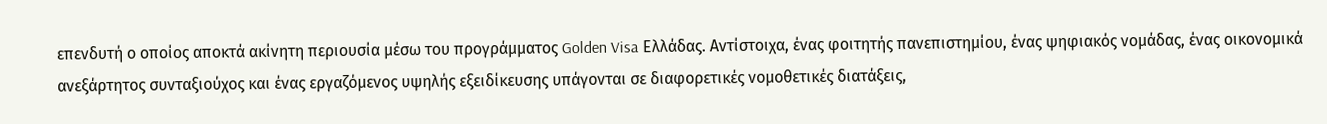επενδυτή ο οποίος αποκτά ακίνητη περιουσία μέσω του προγράμματος Golden Visa Ελλάδας. Αντίστοιχα, ένας φοιτητής πανεπιστημίου, ένας ψηφιακός νομάδας, ένας οικονομικά ανεξάρτητος συνταξιούχος και ένας εργαζόμενος υψηλής εξειδίκευσης υπάγονται σε διαφορετικές νομοθετικές διατάξεις,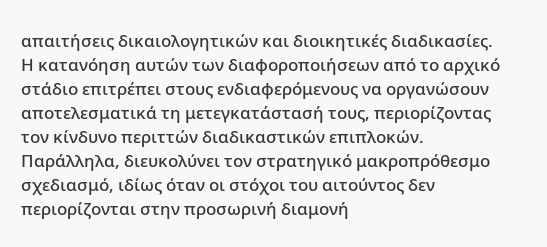απαιτήσεις δικαιολογητικών και διοικητικές διαδικασίες.
Η κατανόηση αυτών των διαφοροποιήσεων από το αρχικό στάδιο επιτρέπει στους ενδιαφερόμενους να οργανώσουν αποτελεσματικά τη μετεγκατάστασή τους, περιορίζοντας τον κίνδυνο περιττών διαδικαστικών επιπλοκών. Παράλληλα, διευκολύνει τον στρατηγικό μακροπρόθεσμο σχεδιασμό, ιδίως όταν οι στόχοι του αιτούντος δεν περιορίζονται στην προσωρινή διαμονή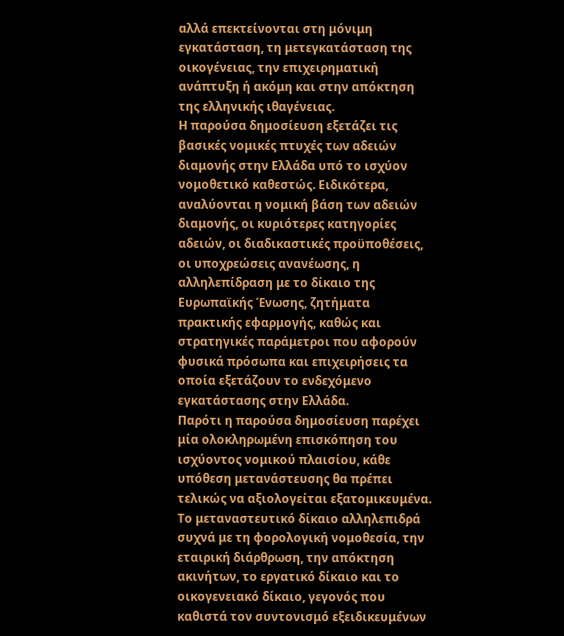αλλά επεκτείνονται στη μόνιμη εγκατάσταση, τη μετεγκατάσταση της οικογένειας, την επιχειρηματική ανάπτυξη ή ακόμη και στην απόκτηση της ελληνικής ιθαγένειας.
Η παρούσα δημοσίευση εξετάζει τις βασικές νομικές πτυχές των αδειών διαμονής στην Ελλάδα υπό το ισχύον νομοθετικό καθεστώς. Ειδικότερα, αναλύονται η νομική βάση των αδειών διαμονής, οι κυριότερες κατηγορίες αδειών, οι διαδικαστικές προϋποθέσεις, οι υποχρεώσεις ανανέωσης, η αλληλεπίδραση με το δίκαιο της Ευρωπαϊκής Ένωσης, ζητήματα πρακτικής εφαρμογής, καθώς και στρατηγικές παράμετροι που αφορούν φυσικά πρόσωπα και επιχειρήσεις τα οποία εξετάζουν το ενδεχόμενο εγκατάστασης στην Ελλάδα.
Παρότι η παρούσα δημοσίευση παρέχει μία ολοκληρωμένη επισκόπηση του ισχύοντος νομικού πλαισίου, κάθε υπόθεση μετανάστευσης θα πρέπει τελικώς να αξιολογείται εξατομικευμένα. Το μεταναστευτικό δίκαιο αλληλεπιδρά συχνά με τη φορολογική νομοθεσία, την εταιρική διάρθρωση, την απόκτηση ακινήτων, το εργατικό δίκαιο και το οικογενειακό δίκαιο, γεγονός που καθιστά τον συντονισμό εξειδικευμένων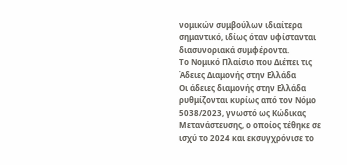νομικών συμβούλων ιδιαίτερα σημαντικό, ιδίως όταν υφίστανται διασυνοριακά συμφέροντα.
Το Νομικό Πλαίσιο που Διέπει τις Άδειες Διαμονής στην Ελλάδα
Οι άδειες διαμονής στην Ελλάδα ρυθμίζονται κυρίως από τον Νόμο 5038/2023, γνωστό ως Κώδικας Μετανάστευσης, ο οποίος τέθηκε σε ισχύ το 2024 και εκσυγχρόνισε το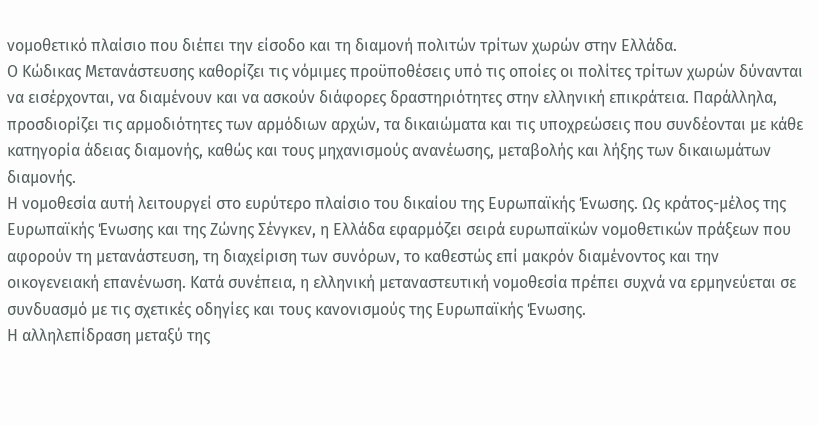νομοθετικό πλαίσιο που διέπει την είσοδο και τη διαμονή πολιτών τρίτων χωρών στην Ελλάδα.
Ο Κώδικας Μετανάστευσης καθορίζει τις νόμιμες προϋποθέσεις υπό τις οποίες οι πολίτες τρίτων χωρών δύνανται να εισέρχονται, να διαμένουν και να ασκούν διάφορες δραστηριότητες στην ελληνική επικράτεια. Παράλληλα, προσδιορίζει τις αρμοδιότητες των αρμόδιων αρχών, τα δικαιώματα και τις υποχρεώσεις που συνδέονται με κάθε κατηγορία άδειας διαμονής, καθώς και τους μηχανισμούς ανανέωσης, μεταβολής και λήξης των δικαιωμάτων διαμονής.
Η νομοθεσία αυτή λειτουργεί στο ευρύτερο πλαίσιο του δικαίου της Ευρωπαϊκής Ένωσης. Ως κράτος-μέλος της Ευρωπαϊκής Ένωσης και της Ζώνης Σένγκεν, η Ελλάδα εφαρμόζει σειρά ευρωπαϊκών νομοθετικών πράξεων που αφορούν τη μετανάστευση, τη διαχείριση των συνόρων, το καθεστώς επί μακρόν διαμένοντος και την οικογενειακή επανένωση. Κατά συνέπεια, η ελληνική μεταναστευτική νομοθεσία πρέπει συχνά να ερμηνεύεται σε συνδυασμό με τις σχετικές οδηγίες και τους κανονισμούς της Ευρωπαϊκής Ένωσης.
Η αλληλεπίδραση μεταξύ της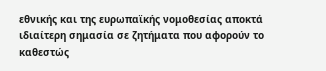εθνικής και της ευρωπαϊκής νομοθεσίας αποκτά ιδιαίτερη σημασία σε ζητήματα που αφορούν το καθεστώς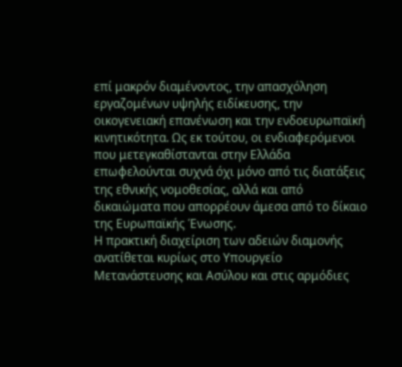επί μακρόν διαμένοντος, την απασχόληση εργαζομένων υψηλής ειδίκευσης, την οικογενειακή επανένωση και την ενδοευρωπαϊκή κινητικότητα. Ως εκ τούτου, οι ενδιαφερόμενοι που μετεγκαθίστανται στην Ελλάδα επωφελούνται συχνά όχι μόνο από τις διατάξεις της εθνικής νομοθεσίας, αλλά και από δικαιώματα που απορρέουν άμεσα από το δίκαιο της Ευρωπαϊκής Ένωσης.
Η πρακτική διαχείριση των αδειών διαμονής ανατίθεται κυρίως στο Υπουργείο Μετανάστευσης και Ασύλου και στις αρμόδιες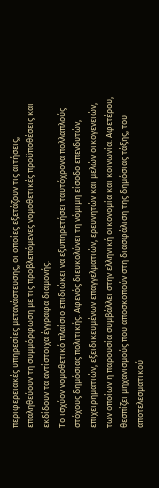περιφερειακές υπηρεσίες μετανάστευσης, οι οποίες εξετάζουν τις αιτήσεις, επαληθεύουν τη συμμόρφωση με τις προβλεπόμενες νομοθετικές προϋποθέσεις και εκδίδουν τα αντίστοιχα έγγραφα διαμονής.
Το ισχύον νομοθετικό πλαίσιο επιδιώκει να εξυπηρετήσει ταυτόχρονα πολλαπλούς στόχους δημόσιας πολιτικής. Αφενός διευκολύνει τη νόμιμη είσοδο επενδυτών, επιχειρηματιών, εξειδικευμένων επαγγελματιών, ερευνητών και μελών οικογενειών, των οποίων η παρουσία συμβάλλει στην ελληνική οικονομία και κοινωνία. Αφετέρου, θεσπίζει μηχανισμούς που αποσκοπούν στη διασφάλιση της δημόσιας τάξης, του αποτελεσματικού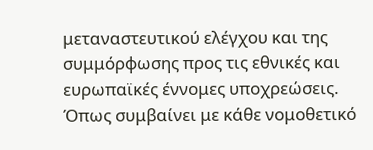μεταναστευτικού ελέγχου και της συμμόρφωσης προς τις εθνικές και ευρωπαϊκές έννομες υποχρεώσεις.
Όπως συμβαίνει με κάθε νομοθετικό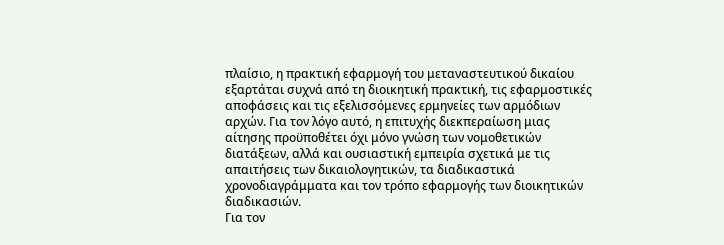πλαίσιο, η πρακτική εφαρμογή του μεταναστευτικού δικαίου εξαρτάται συχνά από τη διοικητική πρακτική, τις εφαρμοστικές αποφάσεις και τις εξελισσόμενες ερμηνείες των αρμόδιων αρχών. Για τον λόγο αυτό, η επιτυχής διεκπεραίωση μιας αίτησης προϋποθέτει όχι μόνο γνώση των νομοθετικών διατάξεων, αλλά και ουσιαστική εμπειρία σχετικά με τις απαιτήσεις των δικαιολογητικών, τα διαδικαστικά χρονοδιαγράμματα και τον τρόπο εφαρμογής των διοικητικών διαδικασιών.
Για τον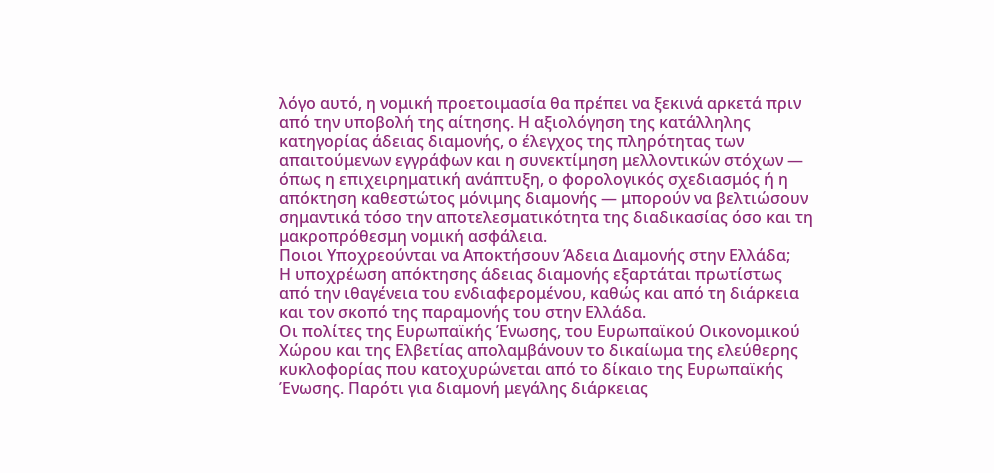λόγο αυτό, η νομική προετοιμασία θα πρέπει να ξεκινά αρκετά πριν από την υποβολή της αίτησης. Η αξιολόγηση της κατάλληλης κατηγορίας άδειας διαμονής, ο έλεγχος της πληρότητας των απαιτούμενων εγγράφων και η συνεκτίμηση μελλοντικών στόχων — όπως η επιχειρηματική ανάπτυξη, ο φορολογικός σχεδιασμός ή η απόκτηση καθεστώτος μόνιμης διαμονής — μπορούν να βελτιώσουν σημαντικά τόσο την αποτελεσματικότητα της διαδικασίας όσο και τη μακροπρόθεσμη νομική ασφάλεια.
Ποιοι Υποχρεούνται να Αποκτήσουν Άδεια Διαμονής στην Ελλάδα;
Η υποχρέωση απόκτησης άδειας διαμονής εξαρτάται πρωτίστως από την ιθαγένεια του ενδιαφερομένου, καθώς και από τη διάρκεια και τον σκοπό της παραμονής του στην Ελλάδα.
Οι πολίτες της Ευρωπαϊκής Ένωσης, του Ευρωπαϊκού Οικονομικού Χώρου και της Ελβετίας απολαμβάνουν το δικαίωμα της ελεύθερης κυκλοφορίας που κατοχυρώνεται από το δίκαιο της Ευρωπαϊκής Ένωσης. Παρότι για διαμονή μεγάλης διάρκειας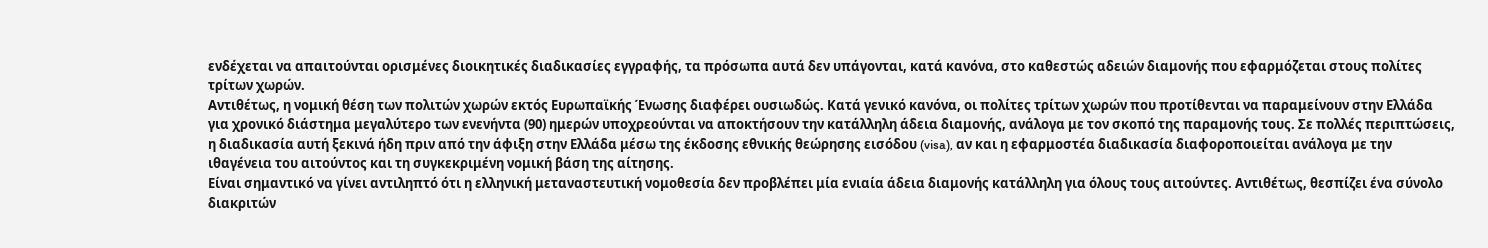ενδέχεται να απαιτούνται ορισμένες διοικητικές διαδικασίες εγγραφής, τα πρόσωπα αυτά δεν υπάγονται, κατά κανόνα, στο καθεστώς αδειών διαμονής που εφαρμόζεται στους πολίτες τρίτων χωρών.
Αντιθέτως, η νομική θέση των πολιτών χωρών εκτός Ευρωπαϊκής Ένωσης διαφέρει ουσιωδώς. Κατά γενικό κανόνα, οι πολίτες τρίτων χωρών που προτίθενται να παραμείνουν στην Ελλάδα για χρονικό διάστημα μεγαλύτερο των ενενήντα (90) ημερών υποχρεούνται να αποκτήσουν την κατάλληλη άδεια διαμονής, ανάλογα με τον σκοπό της παραμονής τους. Σε πολλές περιπτώσεις, η διαδικασία αυτή ξεκινά ήδη πριν από την άφιξη στην Ελλάδα μέσω της έκδοσης εθνικής θεώρησης εισόδου (visa), αν και η εφαρμοστέα διαδικασία διαφοροποιείται ανάλογα με την ιθαγένεια του αιτούντος και τη συγκεκριμένη νομική βάση της αίτησης.
Είναι σημαντικό να γίνει αντιληπτό ότι η ελληνική μεταναστευτική νομοθεσία δεν προβλέπει μία ενιαία άδεια διαμονής κατάλληλη για όλους τους αιτούντες. Αντιθέτως, θεσπίζει ένα σύνολο διακριτών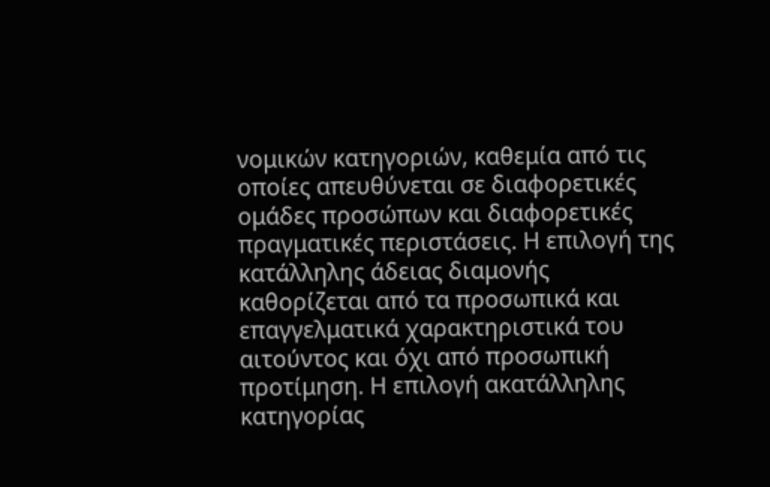νομικών κατηγοριών, καθεμία από τις οποίες απευθύνεται σε διαφορετικές ομάδες προσώπων και διαφορετικές πραγματικές περιστάσεις. Η επιλογή της κατάλληλης άδειας διαμονής καθορίζεται από τα προσωπικά και επαγγελματικά χαρακτηριστικά του αιτούντος και όχι από προσωπική προτίμηση. Η επιλογή ακατάλληλης κατηγορίας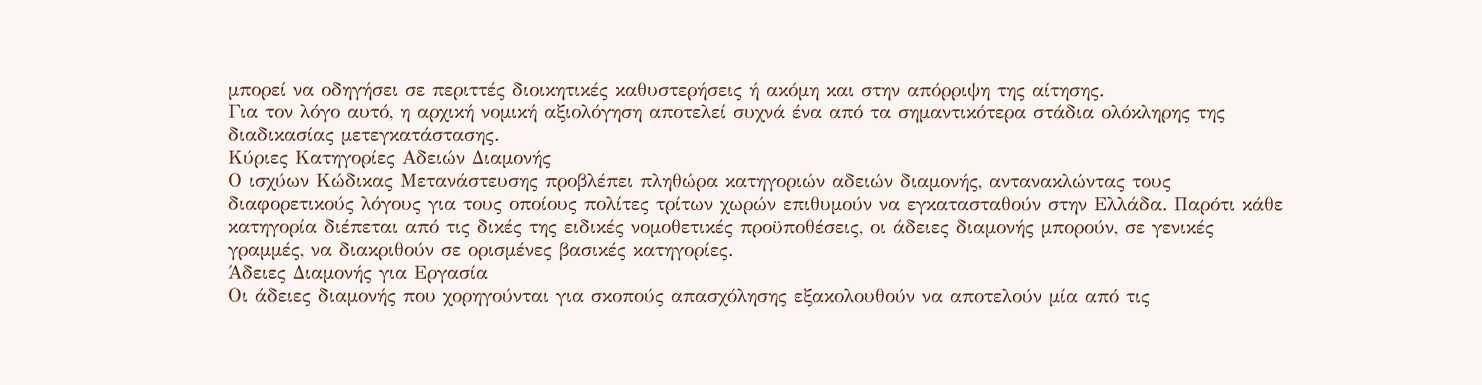μπορεί να οδηγήσει σε περιττές διοικητικές καθυστερήσεις ή ακόμη και στην απόρριψη της αίτησης.
Για τον λόγο αυτό, η αρχική νομική αξιολόγηση αποτελεί συχνά ένα από τα σημαντικότερα στάδια ολόκληρης της διαδικασίας μετεγκατάστασης.
Κύριες Κατηγορίες Αδειών Διαμονής
Ο ισχύων Κώδικας Μετανάστευσης προβλέπει πληθώρα κατηγοριών αδειών διαμονής, αντανακλώντας τους διαφορετικούς λόγους για τους οποίους πολίτες τρίτων χωρών επιθυμούν να εγκατασταθούν στην Ελλάδα. Παρότι κάθε κατηγορία διέπεται από τις δικές της ειδικές νομοθετικές προϋποθέσεις, οι άδειες διαμονής μπορούν, σε γενικές γραμμές, να διακριθούν σε ορισμένες βασικές κατηγορίες.
Άδειες Διαμονής για Εργασία
Οι άδειες διαμονής που χορηγούνται για σκοπούς απασχόλησης εξακολουθούν να αποτελούν μία από τις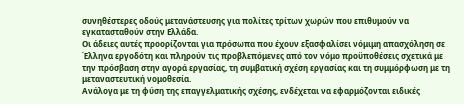συνηθέστερες οδούς μετανάστευσης για πολίτες τρίτων χωρών που επιθυμούν να εγκατασταθούν στην Ελλάδα.
Οι άδειες αυτές προορίζονται για πρόσωπα που έχουν εξασφαλίσει νόμιμη απασχόληση σε Έλληνα εργοδότη και πληρούν τις προβλεπόμενες από τον νόμο προϋποθέσεις σχετικά με την πρόσβαση στην αγορά εργασίας, τη συμβατική σχέση εργασίας και τη συμμόρφωση με τη μεταναστευτική νομοθεσία.
Ανάλογα με τη φύση της επαγγελματικής σχέσης, ενδέχεται να εφαρμόζονται ειδικές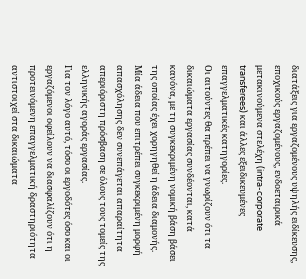διατάξεις για εργαζομένους υψηλής ειδίκευσης, εποχικούς εργαζομένους, ενδοεταιρικά μετακινούμενα στελέχη (intra-corporate transferees) και άλλες εξειδικευμένες επαγγελματικές κατηγορίες.
Οι αιτούντες θα πρέπει να γνωρίζουν ότι τα δικαιώματα εργασίας συνδέονται, κατά κανόνα, με τη συγκεκριμένη νομική βάση βάσει της οποίας έχει χορηγηθεί η άδεια διαμονής. Μία άδεια που επιτρέπει συγκεκριμένη μορφή απασχόλησης δεν συνεπάγεται απαραίτητα απεριόριστη πρόσβαση σε όλους τους τομείς της ελληνικής αγοράς εργασίας.
Για τον λόγο αυτό, τόσο οι εργοδότες όσο και οι εργαζόμενοι οφείλουν να διασφαλίζουν ότι η προτεινόμενη επαγγελματική δραστηριότητα αντιστοιχεί στα δικαιώματα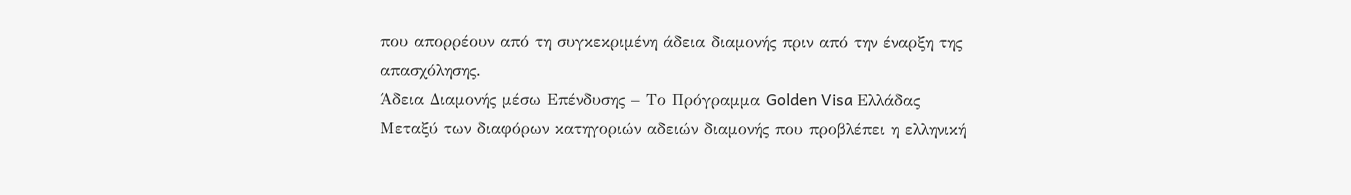που απορρέουν από τη συγκεκριμένη άδεια διαμονής πριν από την έναρξη της απασχόλησης.
Άδεια Διαμονής μέσω Επένδυσης – Το Πρόγραμμα Golden Visa Ελλάδας
Μεταξύ των διαφόρων κατηγοριών αδειών διαμονής που προβλέπει η ελληνική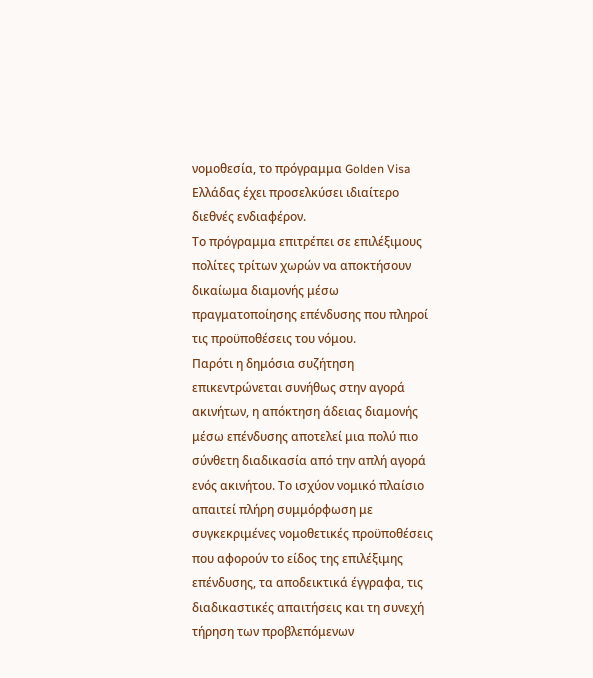νομοθεσία, το πρόγραμμα Golden Visa Ελλάδας έχει προσελκύσει ιδιαίτερο διεθνές ενδιαφέρον.
Το πρόγραμμα επιτρέπει σε επιλέξιμους πολίτες τρίτων χωρών να αποκτήσουν δικαίωμα διαμονής μέσω πραγματοποίησης επένδυσης που πληροί τις προϋποθέσεις του νόμου.
Παρότι η δημόσια συζήτηση επικεντρώνεται συνήθως στην αγορά ακινήτων, η απόκτηση άδειας διαμονής μέσω επένδυσης αποτελεί μια πολύ πιο σύνθετη διαδικασία από την απλή αγορά ενός ακινήτου. Το ισχύον νομικό πλαίσιο απαιτεί πλήρη συμμόρφωση με συγκεκριμένες νομοθετικές προϋποθέσεις που αφορούν το είδος της επιλέξιμης επένδυσης, τα αποδεικτικά έγγραφα, τις διαδικαστικές απαιτήσεις και τη συνεχή τήρηση των προβλεπόμενων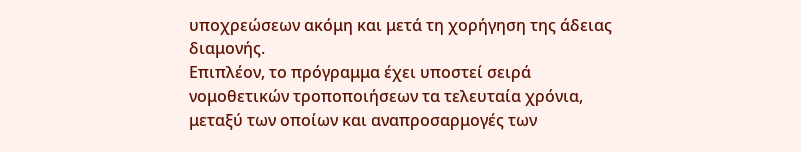υποχρεώσεων ακόμη και μετά τη χορήγηση της άδειας διαμονής.
Επιπλέον, το πρόγραμμα έχει υποστεί σειρά νομοθετικών τροποποιήσεων τα τελευταία χρόνια, μεταξύ των οποίων και αναπροσαρμογές των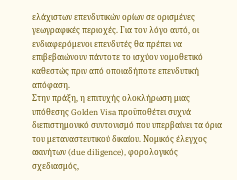ελάχιστων επενδυτικών ορίων σε ορισμένες γεωγραφικές περιοχές. Για τον λόγο αυτό, οι ενδιαφερόμενοι επενδυτές θα πρέπει να επιβεβαιώνουν πάντοτε το ισχύον νομοθετικό καθεστώς πριν από οποιαδήποτε επενδυτική απόφαση.
Στην πράξη, η επιτυχής ολοκλήρωση μιας υπόθεσης Golden Visa προϋποθέτει συχνά διεπιστημονικό συντονισμό που υπερβαίνει τα όρια του μεταναστευτικού δικαίου. Νομικός έλεγχος ακινήτων (due diligence), φορολογικός σχεδιασμός,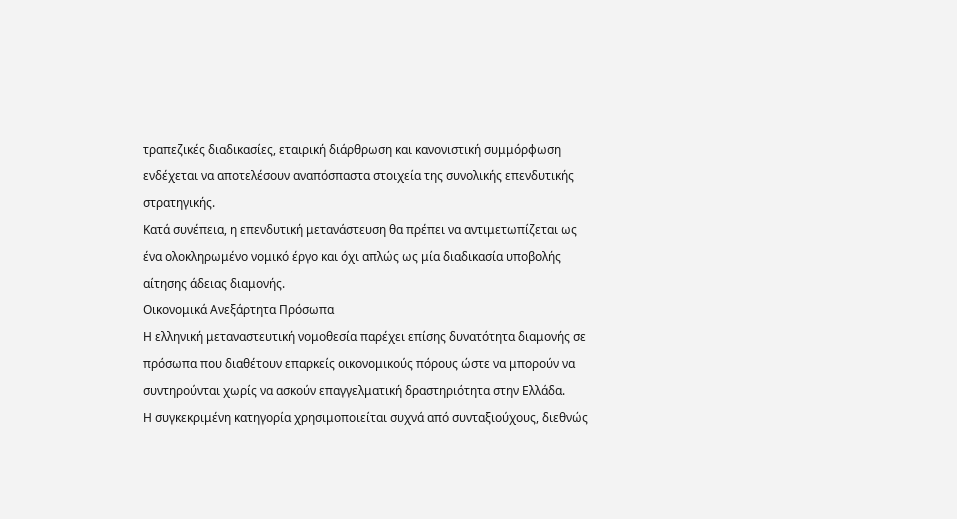τραπεζικές διαδικασίες, εταιρική διάρθρωση και κανονιστική συμμόρφωση ενδέχεται να αποτελέσουν αναπόσπαστα στοιχεία της συνολικής επενδυτικής στρατηγικής.
Κατά συνέπεια, η επενδυτική μετανάστευση θα πρέπει να αντιμετωπίζεται ως ένα ολοκληρωμένο νομικό έργο και όχι απλώς ως μία διαδικασία υποβολής αίτησης άδειας διαμονής.
Οικονομικά Ανεξάρτητα Πρόσωπα
Η ελληνική μεταναστευτική νομοθεσία παρέχει επίσης δυνατότητα διαμονής σε πρόσωπα που διαθέτουν επαρκείς οικονομικούς πόρους ώστε να μπορούν να συντηρούνται χωρίς να ασκούν επαγγελματική δραστηριότητα στην Ελλάδα.
Η συγκεκριμένη κατηγορία χρησιμοποιείται συχνά από συνταξιούχους, διεθνώς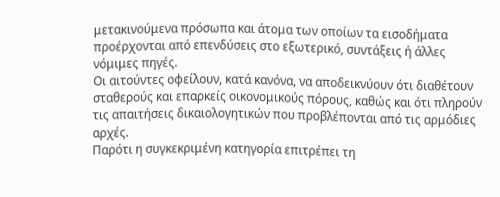μετακινούμενα πρόσωπα και άτομα των οποίων τα εισοδήματα προέρχονται από επενδύσεις στο εξωτερικό, συντάξεις ή άλλες νόμιμες πηγές.
Οι αιτούντες οφείλουν, κατά κανόνα, να αποδεικνύουν ότι διαθέτουν σταθερούς και επαρκείς οικονομικούς πόρους, καθώς και ότι πληρούν τις απαιτήσεις δικαιολογητικών που προβλέπονται από τις αρμόδιες αρχές.
Παρότι η συγκεκριμένη κατηγορία επιτρέπει τη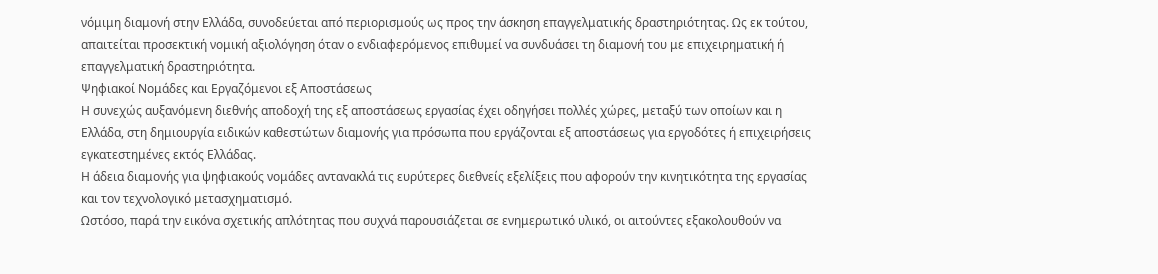νόμιμη διαμονή στην Ελλάδα, συνοδεύεται από περιορισμούς ως προς την άσκηση επαγγελματικής δραστηριότητας. Ως εκ τούτου, απαιτείται προσεκτική νομική αξιολόγηση όταν ο ενδιαφερόμενος επιθυμεί να συνδυάσει τη διαμονή του με επιχειρηματική ή επαγγελματική δραστηριότητα.
Ψηφιακοί Νομάδες και Εργαζόμενοι εξ Αποστάσεως
Η συνεχώς αυξανόμενη διεθνής αποδοχή της εξ αποστάσεως εργασίας έχει οδηγήσει πολλές χώρες, μεταξύ των οποίων και η Ελλάδα, στη δημιουργία ειδικών καθεστώτων διαμονής για πρόσωπα που εργάζονται εξ αποστάσεως για εργοδότες ή επιχειρήσεις εγκατεστημένες εκτός Ελλάδας.
Η άδεια διαμονής για ψηφιακούς νομάδες αντανακλά τις ευρύτερες διεθνείς εξελίξεις που αφορούν την κινητικότητα της εργασίας και τον τεχνολογικό μετασχηματισμό.
Ωστόσο, παρά την εικόνα σχετικής απλότητας που συχνά παρουσιάζεται σε ενημερωτικό υλικό, οι αιτούντες εξακολουθούν να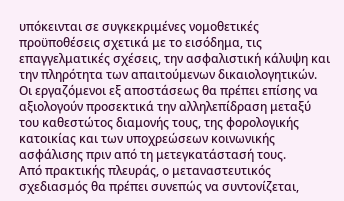υπόκεινται σε συγκεκριμένες νομοθετικές προϋποθέσεις σχετικά με το εισόδημα, τις επαγγελματικές σχέσεις, την ασφαλιστική κάλυψη και την πληρότητα των απαιτούμενων δικαιολογητικών.
Οι εργαζόμενοι εξ αποστάσεως θα πρέπει επίσης να αξιολογούν προσεκτικά την αλληλεπίδραση μεταξύ του καθεστώτος διαμονής τους, της φορολογικής κατοικίας και των υποχρεώσεων κοινωνικής ασφάλισης πριν από τη μετεγκατάστασή τους.
Από πρακτικής πλευράς, ο μεταναστευτικός σχεδιασμός θα πρέπει συνεπώς να συντονίζεται,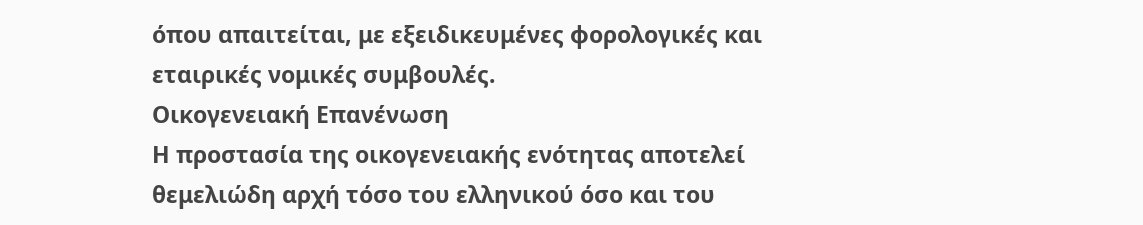όπου απαιτείται, με εξειδικευμένες φορολογικές και εταιρικές νομικές συμβουλές.
Οικογενειακή Επανένωση
Η προστασία της οικογενειακής ενότητας αποτελεί θεμελιώδη αρχή τόσο του ελληνικού όσο και του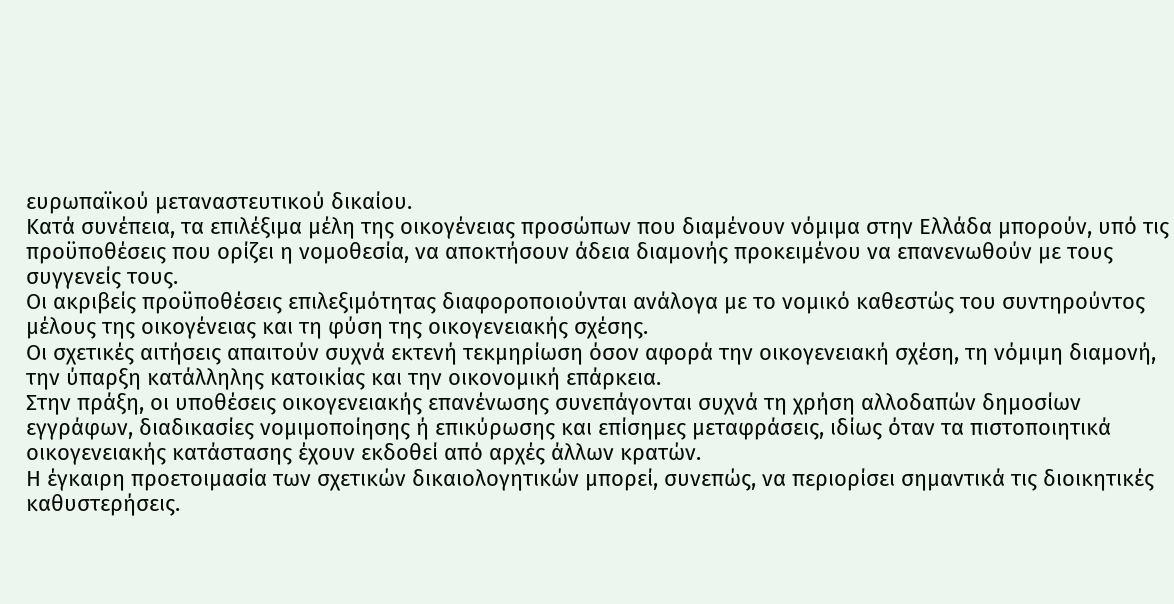ευρωπαϊκού μεταναστευτικού δικαίου.
Κατά συνέπεια, τα επιλέξιμα μέλη της οικογένειας προσώπων που διαμένουν νόμιμα στην Ελλάδα μπορούν, υπό τις προϋποθέσεις που ορίζει η νομοθεσία, να αποκτήσουν άδεια διαμονής προκειμένου να επανενωθούν με τους συγγενείς τους.
Οι ακριβείς προϋποθέσεις επιλεξιμότητας διαφοροποιούνται ανάλογα με το νομικό καθεστώς του συντηρούντος μέλους της οικογένειας και τη φύση της οικογενειακής σχέσης.
Οι σχετικές αιτήσεις απαιτούν συχνά εκτενή τεκμηρίωση όσον αφορά την οικογενειακή σχέση, τη νόμιμη διαμονή, την ύπαρξη κατάλληλης κατοικίας και την οικονομική επάρκεια.
Στην πράξη, οι υποθέσεις οικογενειακής επανένωσης συνεπάγονται συχνά τη χρήση αλλοδαπών δημοσίων εγγράφων, διαδικασίες νομιμοποίησης ή επικύρωσης και επίσημες μεταφράσεις, ιδίως όταν τα πιστοποιητικά οικογενειακής κατάστασης έχουν εκδοθεί από αρχές άλλων κρατών.
Η έγκαιρη προετοιμασία των σχετικών δικαιολογητικών μπορεί, συνεπώς, να περιορίσει σημαντικά τις διοικητικές καθυστερήσεις.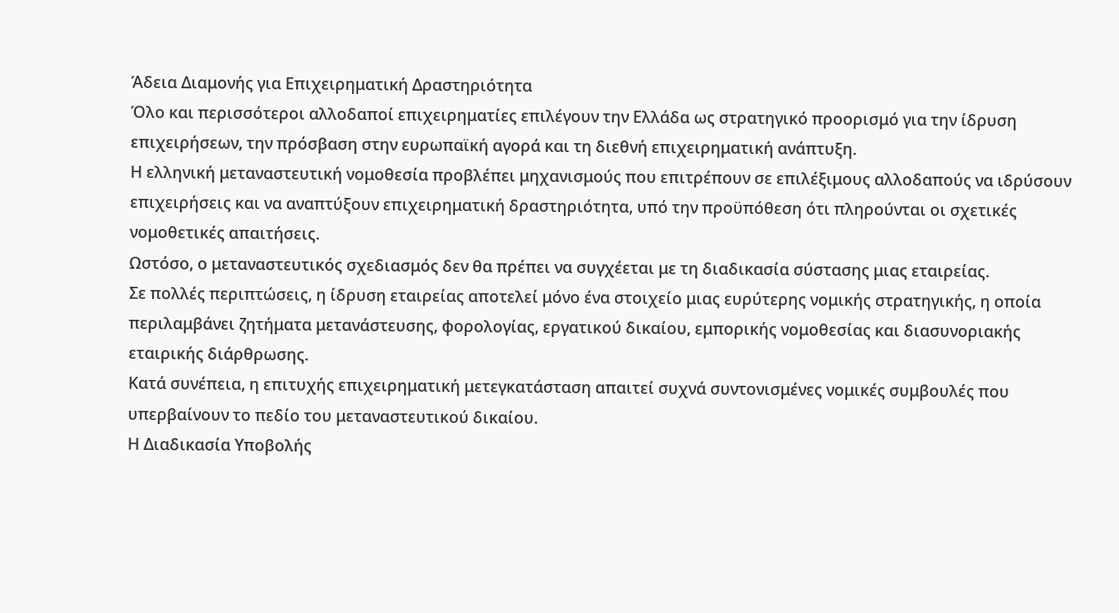Άδεια Διαμονής για Επιχειρηματική Δραστηριότητα
Όλο και περισσότεροι αλλοδαποί επιχειρηματίες επιλέγουν την Ελλάδα ως στρατηγικό προορισμό για την ίδρυση επιχειρήσεων, την πρόσβαση στην ευρωπαϊκή αγορά και τη διεθνή επιχειρηματική ανάπτυξη.
Η ελληνική μεταναστευτική νομοθεσία προβλέπει μηχανισμούς που επιτρέπουν σε επιλέξιμους αλλοδαπούς να ιδρύσουν επιχειρήσεις και να αναπτύξουν επιχειρηματική δραστηριότητα, υπό την προϋπόθεση ότι πληρούνται οι σχετικές νομοθετικές απαιτήσεις.
Ωστόσο, ο μεταναστευτικός σχεδιασμός δεν θα πρέπει να συγχέεται με τη διαδικασία σύστασης μιας εταιρείας.
Σε πολλές περιπτώσεις, η ίδρυση εταιρείας αποτελεί μόνο ένα στοιχείο μιας ευρύτερης νομικής στρατηγικής, η οποία περιλαμβάνει ζητήματα μετανάστευσης, φορολογίας, εργατικού δικαίου, εμπορικής νομοθεσίας και διασυνοριακής εταιρικής διάρθρωσης.
Κατά συνέπεια, η επιτυχής επιχειρηματική μετεγκατάσταση απαιτεί συχνά συντονισμένες νομικές συμβουλές που υπερβαίνουν το πεδίο του μεταναστευτικού δικαίου.
Η Διαδικασία Υποβολής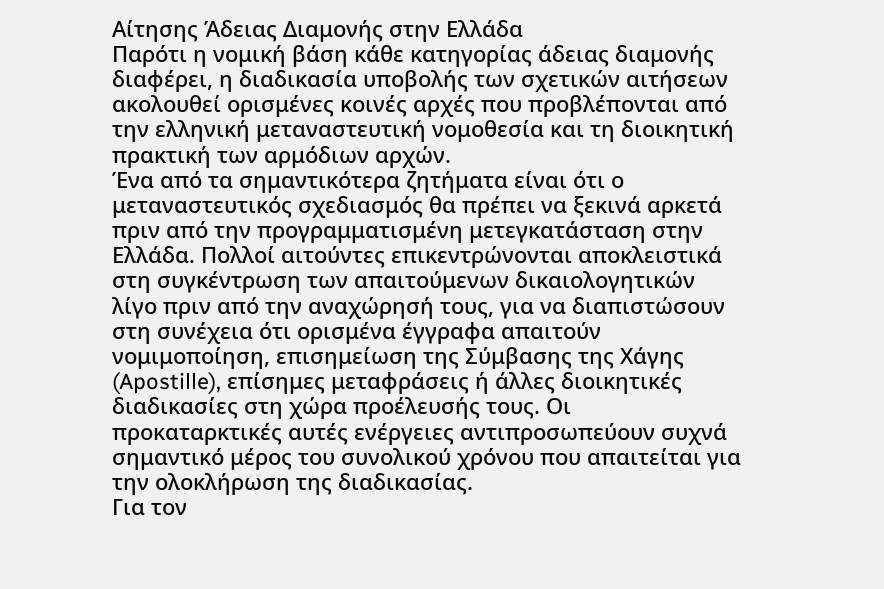Αίτησης Άδειας Διαμονής στην Ελλάδα
Παρότι η νομική βάση κάθε κατηγορίας άδειας διαμονής διαφέρει, η διαδικασία υποβολής των σχετικών αιτήσεων ακολουθεί ορισμένες κοινές αρχές που προβλέπονται από την ελληνική μεταναστευτική νομοθεσία και τη διοικητική πρακτική των αρμόδιων αρχών.
Ένα από τα σημαντικότερα ζητήματα είναι ότι ο μεταναστευτικός σχεδιασμός θα πρέπει να ξεκινά αρκετά πριν από την προγραμματισμένη μετεγκατάσταση στην Ελλάδα. Πολλοί αιτούντες επικεντρώνονται αποκλειστικά στη συγκέντρωση των απαιτούμενων δικαιολογητικών λίγο πριν από την αναχώρησή τους, για να διαπιστώσουν στη συνέχεια ότι ορισμένα έγγραφα απαιτούν νομιμοποίηση, επισημείωση της Σύμβασης της Χάγης (Apostille), επίσημες μεταφράσεις ή άλλες διοικητικές διαδικασίες στη χώρα προέλευσής τους. Οι προκαταρκτικές αυτές ενέργειες αντιπροσωπεύουν συχνά σημαντικό μέρος του συνολικού χρόνου που απαιτείται για την ολοκλήρωση της διαδικασίας.
Για τον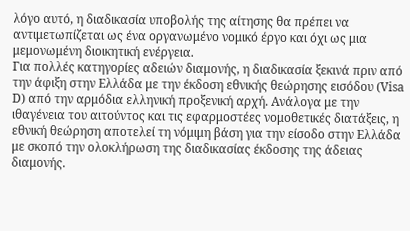λόγο αυτό, η διαδικασία υποβολής της αίτησης θα πρέπει να αντιμετωπίζεται ως ένα οργανωμένο νομικό έργο και όχι ως μια μεμονωμένη διοικητική ενέργεια.
Για πολλές κατηγορίες αδειών διαμονής, η διαδικασία ξεκινά πριν από την άφιξη στην Ελλάδα με την έκδοση εθνικής θεώρησης εισόδου (Visa D) από την αρμόδια ελληνική προξενική αρχή. Ανάλογα με την ιθαγένεια του αιτούντος και τις εφαρμοστέες νομοθετικές διατάξεις, η εθνική θεώρηση αποτελεί τη νόμιμη βάση για την είσοδο στην Ελλάδα με σκοπό την ολοκλήρωση της διαδικασίας έκδοσης της άδειας διαμονής.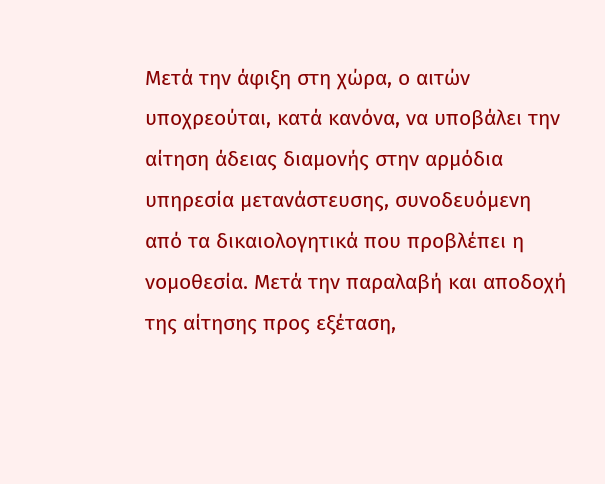Μετά την άφιξη στη χώρα, ο αιτών υποχρεούται, κατά κανόνα, να υποβάλει την αίτηση άδειας διαμονής στην αρμόδια υπηρεσία μετανάστευσης, συνοδευόμενη από τα δικαιολογητικά που προβλέπει η νομοθεσία. Μετά την παραλαβή και αποδοχή της αίτησης προς εξέταση,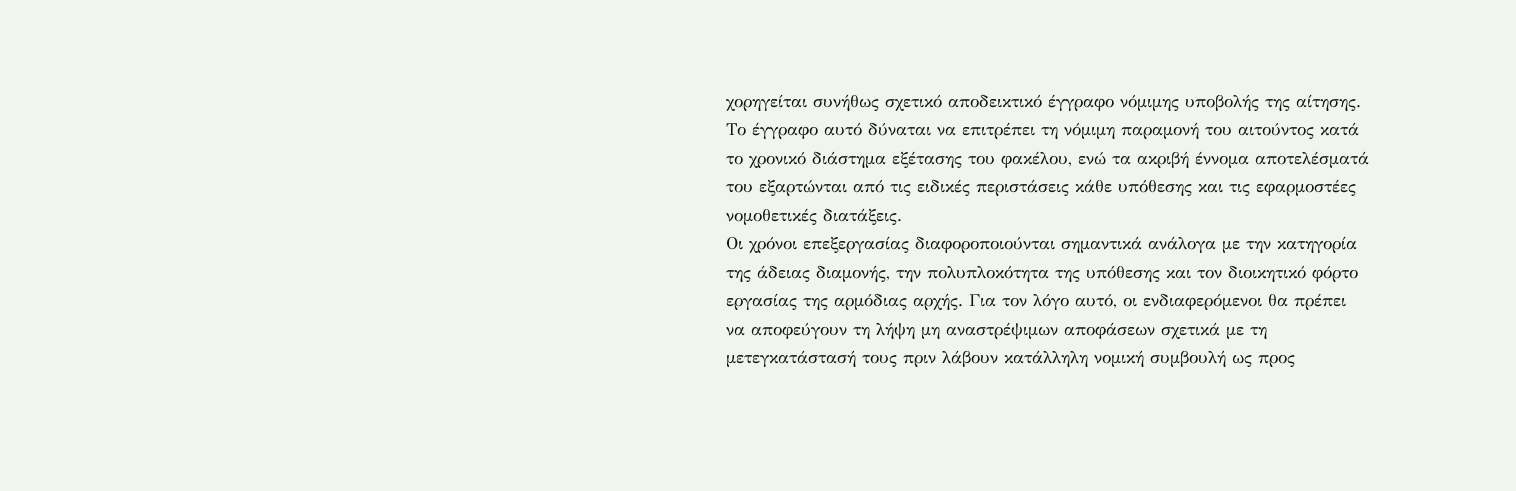χορηγείται συνήθως σχετικό αποδεικτικό έγγραφο νόμιμης υποβολής της αίτησης. Το έγγραφο αυτό δύναται να επιτρέπει τη νόμιμη παραμονή του αιτούντος κατά το χρονικό διάστημα εξέτασης του φακέλου, ενώ τα ακριβή έννομα αποτελέσματά του εξαρτώνται από τις ειδικές περιστάσεις κάθε υπόθεσης και τις εφαρμοστέες νομοθετικές διατάξεις.
Οι χρόνοι επεξεργασίας διαφοροποιούνται σημαντικά ανάλογα με την κατηγορία της άδειας διαμονής, την πολυπλοκότητα της υπόθεσης και τον διοικητικό φόρτο εργασίας της αρμόδιας αρχής. Για τον λόγο αυτό, οι ενδιαφερόμενοι θα πρέπει να αποφεύγουν τη λήψη μη αναστρέψιμων αποφάσεων σχετικά με τη μετεγκατάστασή τους πριν λάβουν κατάλληλη νομική συμβουλή ως προς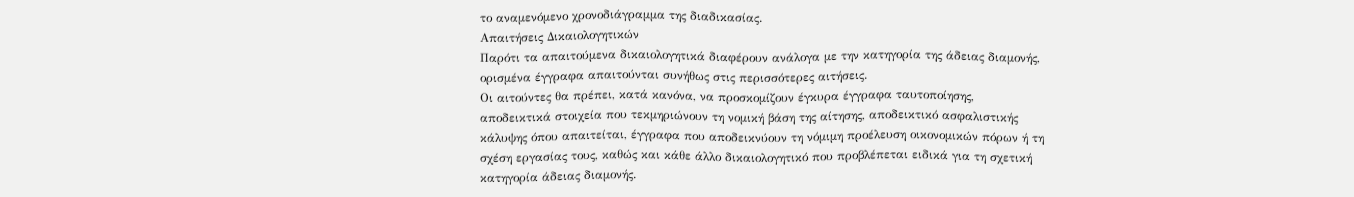το αναμενόμενο χρονοδιάγραμμα της διαδικασίας.
Απαιτήσεις Δικαιολογητικών
Παρότι τα απαιτούμενα δικαιολογητικά διαφέρουν ανάλογα με την κατηγορία της άδειας διαμονής, ορισμένα έγγραφα απαιτούνται συνήθως στις περισσότερες αιτήσεις.
Οι αιτούντες θα πρέπει, κατά κανόνα, να προσκομίζουν έγκυρα έγγραφα ταυτοποίησης, αποδεικτικά στοιχεία που τεκμηριώνουν τη νομική βάση της αίτησης, αποδεικτικό ασφαλιστικής κάλυψης όπου απαιτείται, έγγραφα που αποδεικνύουν τη νόμιμη προέλευση οικονομικών πόρων ή τη σχέση εργασίας τους, καθώς και κάθε άλλο δικαιολογητικό που προβλέπεται ειδικά για τη σχετική κατηγορία άδειας διαμονής.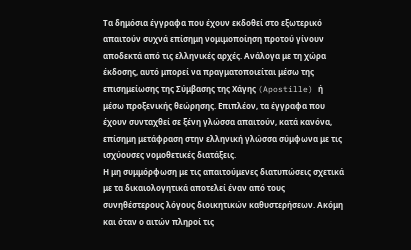Τα δημόσια έγγραφα που έχουν εκδοθεί στο εξωτερικό απαιτούν συχνά επίσημη νομιμοποίηση προτού γίνουν αποδεκτά από τις ελληνικές αρχές. Ανάλογα με τη χώρα έκδοσης, αυτό μπορεί να πραγματοποιείται μέσω της επισημείωσης της Σύμβασης της Χάγης (Apostille) ή μέσω προξενικής θεώρησης. Επιπλέον, τα έγγραφα που έχουν συνταχθεί σε ξένη γλώσσα απαιτούν, κατά κανόνα, επίσημη μετάφραση στην ελληνική γλώσσα σύμφωνα με τις ισχύουσες νομοθετικές διατάξεις.
Η μη συμμόρφωση με τις απαιτούμενες διατυπώσεις σχετικά με τα δικαιολογητικά αποτελεί έναν από τους συνηθέστερους λόγους διοικητικών καθυστερήσεων. Ακόμη και όταν ο αιτών πληροί τις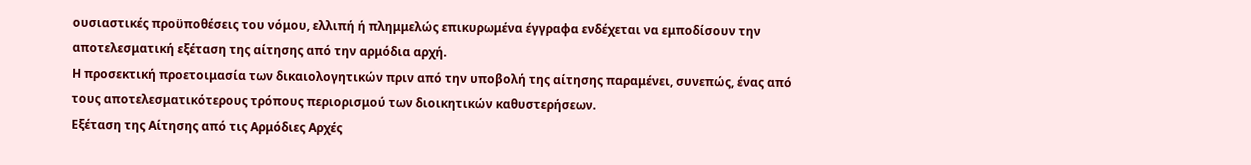ουσιαστικές προϋποθέσεις του νόμου, ελλιπή ή πλημμελώς επικυρωμένα έγγραφα ενδέχεται να εμποδίσουν την αποτελεσματική εξέταση της αίτησης από την αρμόδια αρχή.
Η προσεκτική προετοιμασία των δικαιολογητικών πριν από την υποβολή της αίτησης παραμένει, συνεπώς, ένας από τους αποτελεσματικότερους τρόπους περιορισμού των διοικητικών καθυστερήσεων.
Εξέταση της Αίτησης από τις Αρμόδιες Αρχές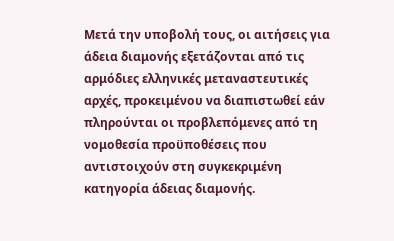Μετά την υποβολή τους, οι αιτήσεις για άδεια διαμονής εξετάζονται από τις αρμόδιες ελληνικές μεταναστευτικές αρχές, προκειμένου να διαπιστωθεί εάν πληρούνται οι προβλεπόμενες από τη νομοθεσία προϋποθέσεις που αντιστοιχούν στη συγκεκριμένη κατηγορία άδειας διαμονής.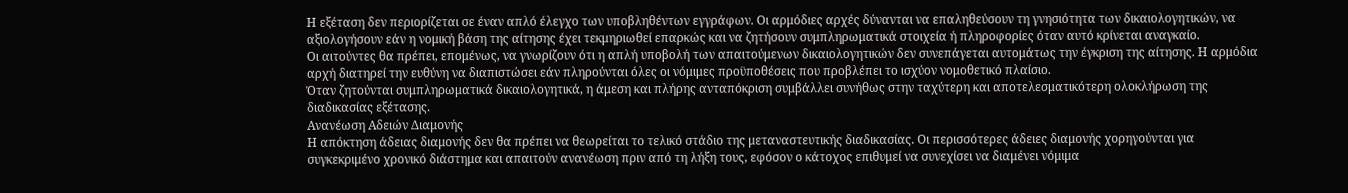Η εξέταση δεν περιορίζεται σε έναν απλό έλεγχο των υποβληθέντων εγγράφων. Οι αρμόδιες αρχές δύνανται να επαληθεύσουν τη γνησιότητα των δικαιολογητικών, να αξιολογήσουν εάν η νομική βάση της αίτησης έχει τεκμηριωθεί επαρκώς και να ζητήσουν συμπληρωματικά στοιχεία ή πληροφορίες όταν αυτό κρίνεται αναγκαίο.
Οι αιτούντες θα πρέπει, επομένως, να γνωρίζουν ότι η απλή υποβολή των απαιτούμενων δικαιολογητικών δεν συνεπάγεται αυτομάτως την έγκριση της αίτησης. Η αρμόδια αρχή διατηρεί την ευθύνη να διαπιστώσει εάν πληρούνται όλες οι νόμιμες προϋποθέσεις που προβλέπει το ισχύον νομοθετικό πλαίσιο.
Όταν ζητούνται συμπληρωματικά δικαιολογητικά, η άμεση και πλήρης ανταπόκριση συμβάλλει συνήθως στην ταχύτερη και αποτελεσματικότερη ολοκλήρωση της διαδικασίας εξέτασης.
Ανανέωση Αδειών Διαμονής
Η απόκτηση άδειας διαμονής δεν θα πρέπει να θεωρείται το τελικό στάδιο της μεταναστευτικής διαδικασίας. Οι περισσότερες άδειες διαμονής χορηγούνται για συγκεκριμένο χρονικό διάστημα και απαιτούν ανανέωση πριν από τη λήξη τους, εφόσον ο κάτοχος επιθυμεί να συνεχίσει να διαμένει νόμιμα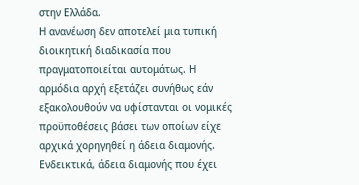στην Ελλάδα.
Η ανανέωση δεν αποτελεί μια τυπική διοικητική διαδικασία που πραγματοποιείται αυτομάτως. Η αρμόδια αρχή εξετάζει συνήθως εάν εξακολουθούν να υφίστανται οι νομικές προϋποθέσεις βάσει των οποίων είχε αρχικά χορηγηθεί η άδεια διαμονής.
Ενδεικτικά, άδεια διαμονής που έχει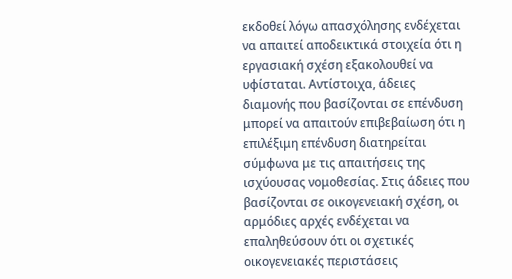εκδοθεί λόγω απασχόλησης ενδέχεται να απαιτεί αποδεικτικά στοιχεία ότι η εργασιακή σχέση εξακολουθεί να υφίσταται. Αντίστοιχα, άδειες διαμονής που βασίζονται σε επένδυση μπορεί να απαιτούν επιβεβαίωση ότι η επιλέξιμη επένδυση διατηρείται σύμφωνα με τις απαιτήσεις της ισχύουσας νομοθεσίας. Στις άδειες που βασίζονται σε οικογενειακή σχέση, οι αρμόδιες αρχές ενδέχεται να επαληθεύσουν ότι οι σχετικές οικογενειακές περιστάσεις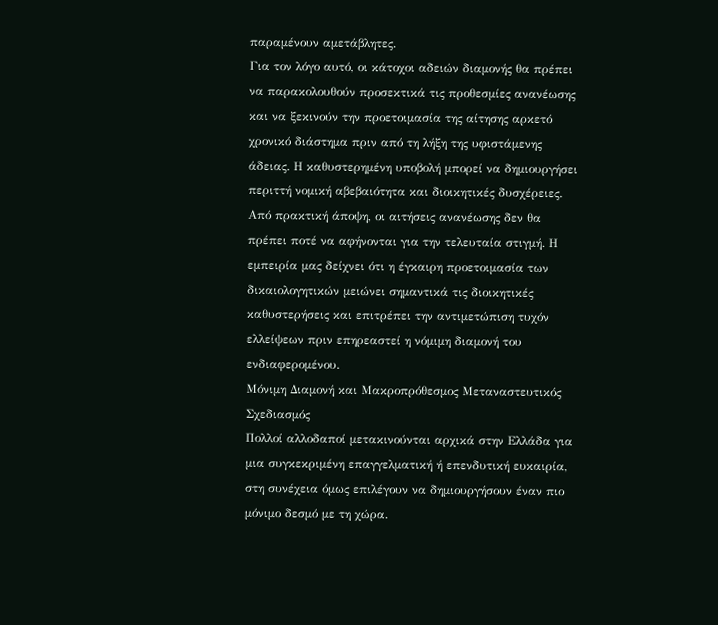παραμένουν αμετάβλητες.
Για τον λόγο αυτό, οι κάτοχοι αδειών διαμονής θα πρέπει να παρακολουθούν προσεκτικά τις προθεσμίες ανανέωσης και να ξεκινούν την προετοιμασία της αίτησης αρκετό χρονικό διάστημα πριν από τη λήξη της υφιστάμενης άδειας. Η καθυστερημένη υποβολή μπορεί να δημιουργήσει περιττή νομική αβεβαιότητα και διοικητικές δυσχέρειες.
Από πρακτική άποψη, οι αιτήσεις ανανέωσης δεν θα πρέπει ποτέ να αφήνονται για την τελευταία στιγμή. Η εμπειρία μας δείχνει ότι η έγκαιρη προετοιμασία των δικαιολογητικών μειώνει σημαντικά τις διοικητικές καθυστερήσεις και επιτρέπει την αντιμετώπιση τυχόν ελλείψεων πριν επηρεαστεί η νόμιμη διαμονή του ενδιαφερομένου.
Μόνιμη Διαμονή και Μακροπρόθεσμος Μεταναστευτικός Σχεδιασμός
Πολλοί αλλοδαποί μετακινούνται αρχικά στην Ελλάδα για μια συγκεκριμένη επαγγελματική ή επενδυτική ευκαιρία, στη συνέχεια όμως επιλέγουν να δημιουργήσουν έναν πιο μόνιμο δεσμό με τη χώρα.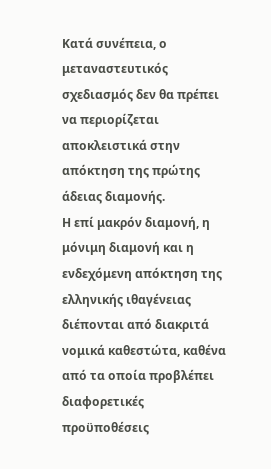Κατά συνέπεια, ο μεταναστευτικός σχεδιασμός δεν θα πρέπει να περιορίζεται αποκλειστικά στην απόκτηση της πρώτης άδειας διαμονής.
Η επί μακρόν διαμονή, η μόνιμη διαμονή και η ενδεχόμενη απόκτηση της ελληνικής ιθαγένειας διέπονται από διακριτά νομικά καθεστώτα, καθένα από τα οποία προβλέπει διαφορετικές προϋποθέσεις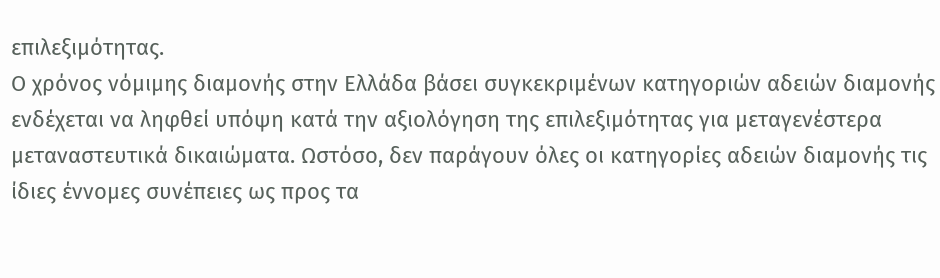επιλεξιμότητας.
Ο χρόνος νόμιμης διαμονής στην Ελλάδα βάσει συγκεκριμένων κατηγοριών αδειών διαμονής ενδέχεται να ληφθεί υπόψη κατά την αξιολόγηση της επιλεξιμότητας για μεταγενέστερα μεταναστευτικά δικαιώματα. Ωστόσο, δεν παράγουν όλες οι κατηγορίες αδειών διαμονής τις ίδιες έννομες συνέπειες ως προς τα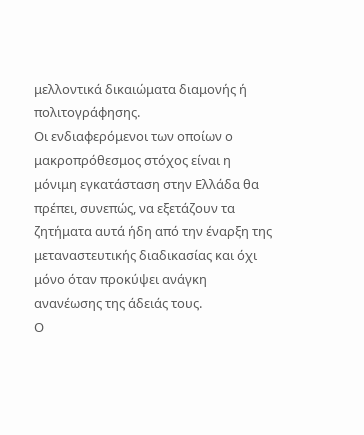μελλοντικά δικαιώματα διαμονής ή πολιτογράφησης.
Οι ενδιαφερόμενοι των οποίων ο μακροπρόθεσμος στόχος είναι η μόνιμη εγκατάσταση στην Ελλάδα θα πρέπει, συνεπώς, να εξετάζουν τα ζητήματα αυτά ήδη από την έναρξη της μεταναστευτικής διαδικασίας και όχι μόνο όταν προκύψει ανάγκη ανανέωσης της άδειάς τους.
Ο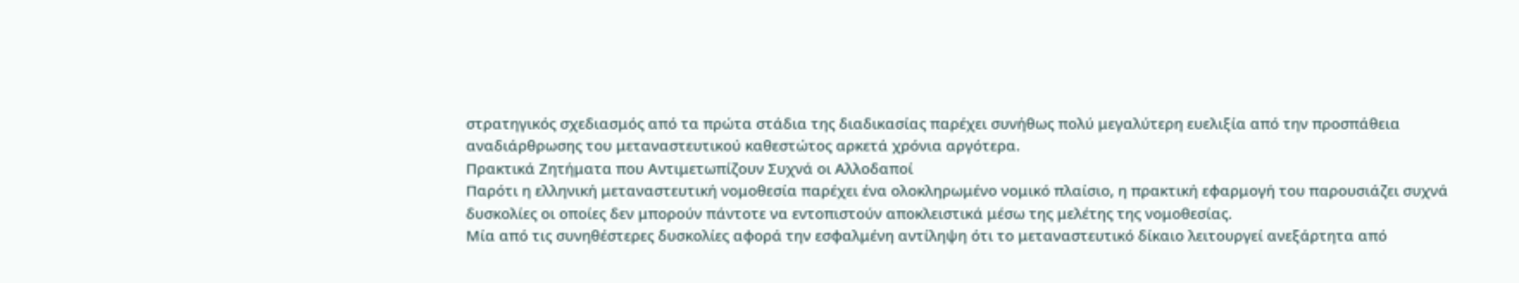στρατηγικός σχεδιασμός από τα πρώτα στάδια της διαδικασίας παρέχει συνήθως πολύ μεγαλύτερη ευελιξία από την προσπάθεια αναδιάρθρωσης του μεταναστευτικού καθεστώτος αρκετά χρόνια αργότερα.
Πρακτικά Ζητήματα που Αντιμετωπίζουν Συχνά οι Αλλοδαποί
Παρότι η ελληνική μεταναστευτική νομοθεσία παρέχει ένα ολοκληρωμένο νομικό πλαίσιο, η πρακτική εφαρμογή του παρουσιάζει συχνά δυσκολίες οι οποίες δεν μπορούν πάντοτε να εντοπιστούν αποκλειστικά μέσω της μελέτης της νομοθεσίας.
Μία από τις συνηθέστερες δυσκολίες αφορά την εσφαλμένη αντίληψη ότι το μεταναστευτικό δίκαιο λειτουργεί ανεξάρτητα από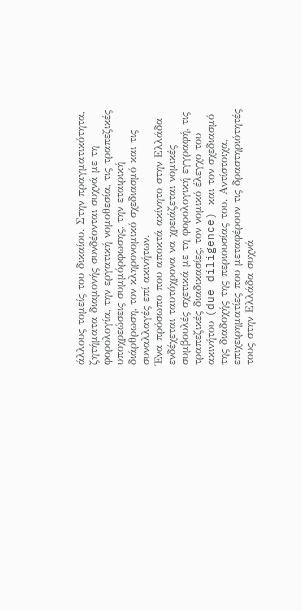άλλους τομείς του δικαίου. Στην πραγματικότητα, ζητήματα διαμονής συνδέονται συχνά με τη φορολογία, την εργατική νομοθεσία, τις τραπεζικές υποχρεώσεις συμμόρφωσης, την εταιρική διάρθρωση, τον κληρονομικό σχεδιασμό και τις συναλλαγές επί ακινήτων.
Ένα πρόσωπο που αποκτά ακίνητο στην Ελλάδα ενδέχεται ταυτόχρονα να χρειάζεται νομικές συμβουλές σχετικά με τη φορολογική εγγραφή, τις τραπεζικές διαδικασίες, τον νομικό έλεγχο του ακινήτου (due diligence) και τον σχεδιασμό της διαδοχής της περιουσίας του. Αντίστοιχα, επιχειρηματίες που μεταφέρουν τις δραστηριότητές τους στην Ελλάδα συχνά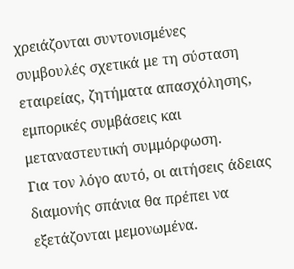χρειάζονται συντονισμένες συμβουλές σχετικά με τη σύσταση εταιρείας, ζητήματα απασχόλησης, εμπορικές συμβάσεις και μεταναστευτική συμμόρφωση.
Για τον λόγο αυτό, οι αιτήσεις άδειας διαμονής σπάνια θα πρέπει να εξετάζονται μεμονωμένα.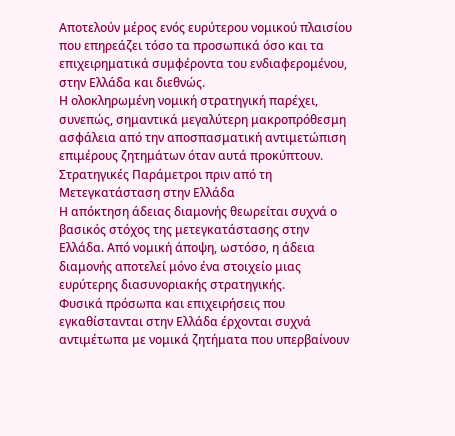Αποτελούν μέρος ενός ευρύτερου νομικού πλαισίου που επηρεάζει τόσο τα προσωπικά όσο και τα επιχειρηματικά συμφέροντα του ενδιαφερομένου, στην Ελλάδα και διεθνώς.
Η ολοκληρωμένη νομική στρατηγική παρέχει, συνεπώς, σημαντικά μεγαλύτερη μακροπρόθεσμη ασφάλεια από την αποσπασματική αντιμετώπιση επιμέρους ζητημάτων όταν αυτά προκύπτουν.
Στρατηγικές Παράμετροι πριν από τη Μετεγκατάσταση στην Ελλάδα
Η απόκτηση άδειας διαμονής θεωρείται συχνά ο βασικός στόχος της μετεγκατάστασης στην Ελλάδα. Από νομική άποψη, ωστόσο, η άδεια διαμονής αποτελεί μόνο ένα στοιχείο μιας ευρύτερης διασυνοριακής στρατηγικής.
Φυσικά πρόσωπα και επιχειρήσεις που εγκαθίστανται στην Ελλάδα έρχονται συχνά αντιμέτωπα με νομικά ζητήματα που υπερβαίνουν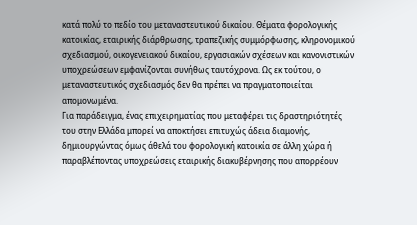κατά πολύ το πεδίο του μεταναστευτικού δικαίου. Θέματα φορολογικής κατοικίας, εταιρικής διάρθρωσης, τραπεζικής συμμόρφωσης, κληρονομικού σχεδιασμού, οικογενειακού δικαίου, εργασιακών σχέσεων και κανονιστικών υποχρεώσεων εμφανίζονται συνήθως ταυτόχρονα. Ως εκ τούτου, ο μεταναστευτικός σχεδιασμός δεν θα πρέπει να πραγματοποιείται απομονωμένα.
Για παράδειγμα, ένας επιχειρηματίας που μεταφέρει τις δραστηριότητές του στην Ελλάδα μπορεί να αποκτήσει επιτυχώς άδεια διαμονής, δημιουργώντας όμως άθελά του φορολογική κατοικία σε άλλη χώρα ή παραβλέποντας υποχρεώσεις εταιρικής διακυβέρνησης που απορρέουν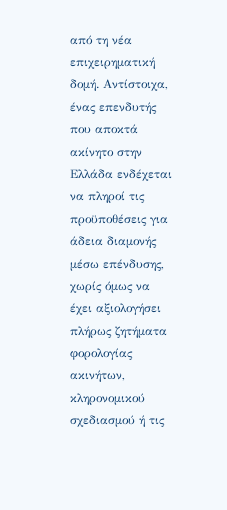από τη νέα επιχειρηματική δομή. Αντίστοιχα, ένας επενδυτής που αποκτά ακίνητο στην Ελλάδα ενδέχεται να πληροί τις προϋποθέσεις για άδεια διαμονής μέσω επένδυσης, χωρίς όμως να έχει αξιολογήσει πλήρως ζητήματα φορολογίας ακινήτων, κληρονομικού σχεδιασμού ή τις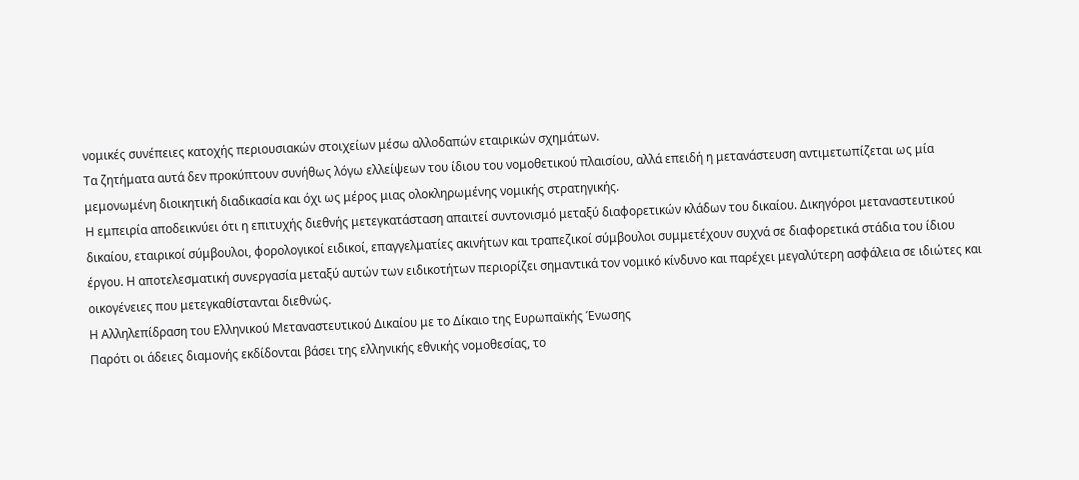νομικές συνέπειες κατοχής περιουσιακών στοιχείων μέσω αλλοδαπών εταιρικών σχημάτων.
Τα ζητήματα αυτά δεν προκύπτουν συνήθως λόγω ελλείψεων του ίδιου του νομοθετικού πλαισίου, αλλά επειδή η μετανάστευση αντιμετωπίζεται ως μία μεμονωμένη διοικητική διαδικασία και όχι ως μέρος μιας ολοκληρωμένης νομικής στρατηγικής.
Η εμπειρία αποδεικνύει ότι η επιτυχής διεθνής μετεγκατάσταση απαιτεί συντονισμό μεταξύ διαφορετικών κλάδων του δικαίου. Δικηγόροι μεταναστευτικού δικαίου, εταιρικοί σύμβουλοι, φορολογικοί ειδικοί, επαγγελματίες ακινήτων και τραπεζικοί σύμβουλοι συμμετέχουν συχνά σε διαφορετικά στάδια του ίδιου έργου. Η αποτελεσματική συνεργασία μεταξύ αυτών των ειδικοτήτων περιορίζει σημαντικά τον νομικό κίνδυνο και παρέχει μεγαλύτερη ασφάλεια σε ιδιώτες και οικογένειες που μετεγκαθίστανται διεθνώς.
Η Αλληλεπίδραση του Ελληνικού Μεταναστευτικού Δικαίου με το Δίκαιο της Ευρωπαϊκής Ένωσης
Παρότι οι άδειες διαμονής εκδίδονται βάσει της ελληνικής εθνικής νομοθεσίας, το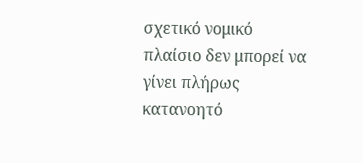σχετικό νομικό πλαίσιο δεν μπορεί να γίνει πλήρως κατανοητό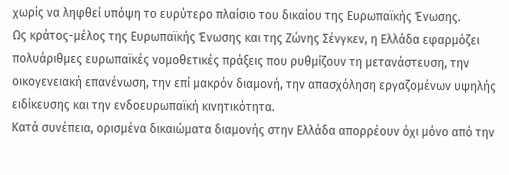χωρίς να ληφθεί υπόψη το ευρύτερο πλαίσιο του δικαίου της Ευρωπαϊκής Ένωσης.
Ως κράτος-μέλος της Ευρωπαϊκής Ένωσης και της Ζώνης Σένγκεν, η Ελλάδα εφαρμόζει πολυάριθμες ευρωπαϊκές νομοθετικές πράξεις που ρυθμίζουν τη μετανάστευση, την οικογενειακή επανένωση, την επί μακρόν διαμονή, την απασχόληση εργαζομένων υψηλής ειδίκευσης και την ενδοευρωπαϊκή κινητικότητα.
Κατά συνέπεια, ορισμένα δικαιώματα διαμονής στην Ελλάδα απορρέουν όχι μόνο από την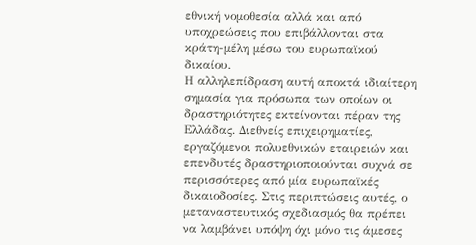εθνική νομοθεσία αλλά και από υποχρεώσεις που επιβάλλονται στα κράτη-μέλη μέσω του ευρωπαϊκού δικαίου.
Η αλληλεπίδραση αυτή αποκτά ιδιαίτερη σημασία για πρόσωπα των οποίων οι δραστηριότητες εκτείνονται πέραν της Ελλάδας. Διεθνείς επιχειρηματίες, εργαζόμενοι πολυεθνικών εταιρειών και επενδυτές δραστηριοποιούνται συχνά σε περισσότερες από μία ευρωπαϊκές δικαιοδοσίες. Στις περιπτώσεις αυτές, ο μεταναστευτικός σχεδιασμός θα πρέπει να λαμβάνει υπόψη όχι μόνο τις άμεσες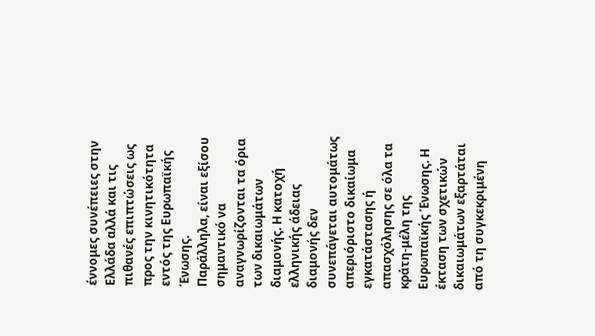έννομες συνέπειες στην Ελλάδα αλλά και τις πιθανές επιπτώσεις ως προς την κινητικότητα εντός της Ευρωπαϊκής Ένωσης.
Παράλληλα, είναι εξίσου σημαντικό να αναγνωρίζονται τα όρια των δικαιωμάτων διαμονής. Η κατοχή ελληνικής άδειας διαμονής δεν συνεπάγεται αυτομάτως απεριόριστο δικαίωμα εγκατάστασης ή απασχόλησης σε όλα τα κράτη-μέλη της Ευρωπαϊκής Ένωσης. Η έκταση των σχετικών δικαιωμάτων εξαρτάται από τη συγκεκριμένη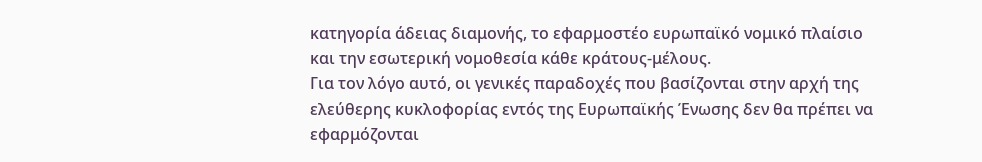κατηγορία άδειας διαμονής, το εφαρμοστέο ευρωπαϊκό νομικό πλαίσιο και την εσωτερική νομοθεσία κάθε κράτους-μέλους.
Για τον λόγο αυτό, οι γενικές παραδοχές που βασίζονται στην αρχή της ελεύθερης κυκλοφορίας εντός της Ευρωπαϊκής Ένωσης δεν θα πρέπει να εφαρμόζονται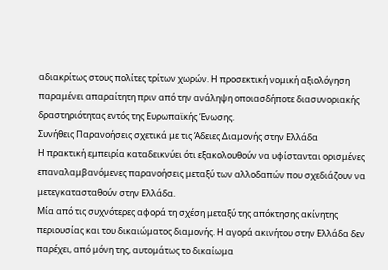αδιακρίτως στους πολίτες τρίτων χωρών. Η προσεκτική νομική αξιολόγηση παραμένει απαραίτητη πριν από την ανάληψη οποιασδήποτε διασυνοριακής δραστηριότητας εντός της Ευρωπαϊκής Ένωσης.
Συνήθεις Παρανοήσεις σχετικά με τις Άδειες Διαμονής στην Ελλάδα
Η πρακτική εμπειρία καταδεικνύει ότι εξακολουθούν να υφίστανται ορισμένες επαναλαμβανόμενες παρανοήσεις μεταξύ των αλλοδαπών που σχεδιάζουν να μετεγκατασταθούν στην Ελλάδα.
Μία από τις συχνότερες αφορά τη σχέση μεταξύ της απόκτησης ακίνητης περιουσίας και του δικαιώματος διαμονής. Η αγορά ακινήτου στην Ελλάδα δεν παρέχει, από μόνη της, αυτομάτως το δικαίωμα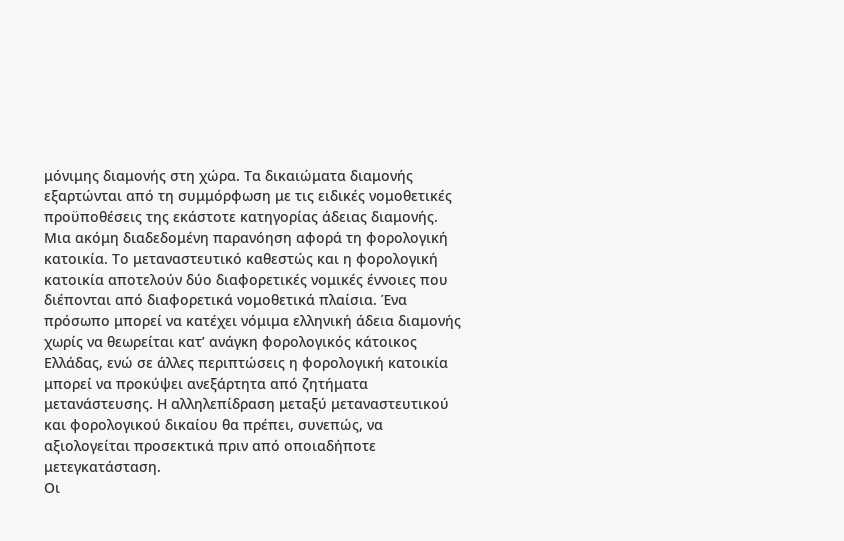μόνιμης διαμονής στη χώρα. Τα δικαιώματα διαμονής εξαρτώνται από τη συμμόρφωση με τις ειδικές νομοθετικές προϋποθέσεις της εκάστοτε κατηγορίας άδειας διαμονής.
Μια ακόμη διαδεδομένη παρανόηση αφορά τη φορολογική κατοικία. Το μεταναστευτικό καθεστώς και η φορολογική κατοικία αποτελούν δύο διαφορετικές νομικές έννοιες που διέπονται από διαφορετικά νομοθετικά πλαίσια. Ένα πρόσωπο μπορεί να κατέχει νόμιμα ελληνική άδεια διαμονής χωρίς να θεωρείται κατ’ ανάγκη φορολογικός κάτοικος Ελλάδας, ενώ σε άλλες περιπτώσεις η φορολογική κατοικία μπορεί να προκύψει ανεξάρτητα από ζητήματα μετανάστευσης. Η αλληλεπίδραση μεταξύ μεταναστευτικού και φορολογικού δικαίου θα πρέπει, συνεπώς, να αξιολογείται προσεκτικά πριν από οποιαδήποτε μετεγκατάσταση.
Οι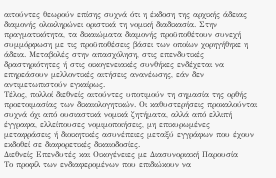αιτούντες θεωρούν επίσης συχνά ότι η έκδοση της αρχικής άδειας διαμονής ολοκληρώνει οριστικά τη νομική διαδικασία. Στην πραγματικότητα, τα δικαιώματα διαμονής προϋποθέτουν συνεχή συμμόρφωση με τις προϋποθέσεις βάσει των οποίων χορηγήθηκε η άδεια. Μεταβολές στην απασχόληση, στις επενδυτικές δραστηριότητες ή στις οικογενειακές συνθήκες ενδέχεται να επηρεάσουν μελλοντικές αιτήσεις ανανέωσης, εάν δεν αντιμετωπιστούν εγκαίρως.
Τέλος, πολλοί διεθνείς αιτούντες υποτιμούν τη σημασία της ορθής προετοιμασίας των δικαιολογητικών. Οι καθυστερήσεις προκαλούνται συχνά όχι από ουσιαστικά νομικά ζητήματα, αλλά από ελλιπή έγγραφα, ελλείπουσες νομιμοποιήσεις, μη επικυρωμένες μεταφράσεις ή διοικητικές ασυνέπειες μεταξύ εγγράφων που έχουν εκδοθεί σε διαφορετικές δικαιοδοσίες.
Διεθνείς Επενδυτές και Οικογένειες με Διασυνοριακή Παρουσία
Το προφίλ των ενδιαφερομένων που επιδιώκουν να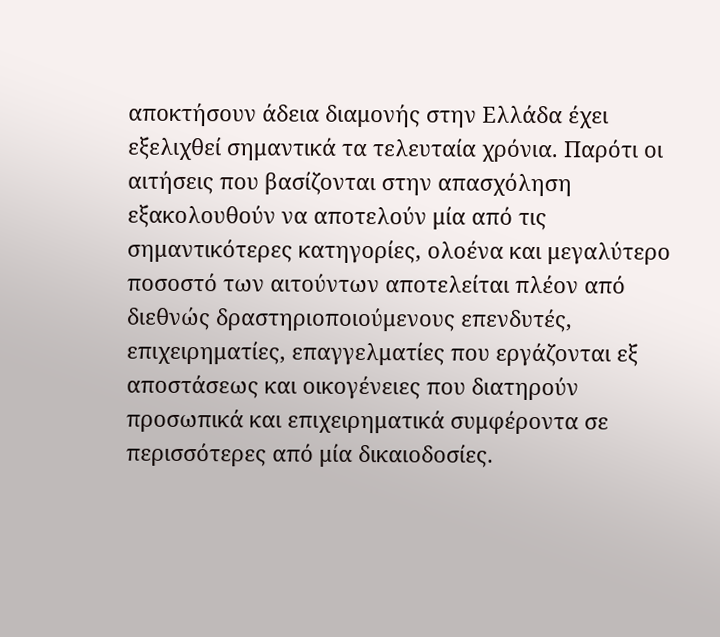αποκτήσουν άδεια διαμονής στην Ελλάδα έχει εξελιχθεί σημαντικά τα τελευταία χρόνια. Παρότι οι αιτήσεις που βασίζονται στην απασχόληση εξακολουθούν να αποτελούν μία από τις σημαντικότερες κατηγορίες, ολοένα και μεγαλύτερο ποσοστό των αιτούντων αποτελείται πλέον από διεθνώς δραστηριοποιούμενους επενδυτές, επιχειρηματίες, επαγγελματίες που εργάζονται εξ αποστάσεως και οικογένειες που διατηρούν προσωπικά και επιχειρηματικά συμφέροντα σε περισσότερες από μία δικαιοδοσίες.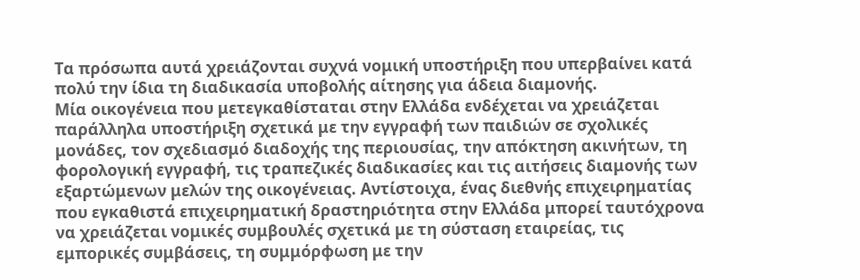Τα πρόσωπα αυτά χρειάζονται συχνά νομική υποστήριξη που υπερβαίνει κατά πολύ την ίδια τη διαδικασία υποβολής αίτησης για άδεια διαμονής.
Μία οικογένεια που μετεγκαθίσταται στην Ελλάδα ενδέχεται να χρειάζεται παράλληλα υποστήριξη σχετικά με την εγγραφή των παιδιών σε σχολικές μονάδες, τον σχεδιασμό διαδοχής της περιουσίας, την απόκτηση ακινήτων, τη φορολογική εγγραφή, τις τραπεζικές διαδικασίες και τις αιτήσεις διαμονής των εξαρτώμενων μελών της οικογένειας. Αντίστοιχα, ένας διεθνής επιχειρηματίας που εγκαθιστά επιχειρηματική δραστηριότητα στην Ελλάδα μπορεί ταυτόχρονα να χρειάζεται νομικές συμβουλές σχετικά με τη σύσταση εταιρείας, τις εμπορικές συμβάσεις, τη συμμόρφωση με την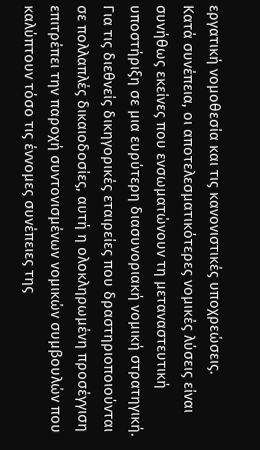εργατική νομοθεσία και τις κανονιστικές υποχρεώσεις.
Κατά συνέπεια, οι αποτελεσματικότερες νομικές λύσεις είναι συνήθως εκείνες που ενσωματώνουν τη μεταναστευτική υποστήριξη σε μια ευρύτερη διασυνοριακή νομική στρατηγική.
Για τις διεθνείς δικηγορικές εταιρείες που δραστηριοποιούνται σε πολλαπλές δικαιοδοσίες, αυτή η ολοκληρωμένη προσέγγιση επιτρέπει την παροχή συντονισμένων νομικών συμβουλών που καλύπτουν τόσο τις έννομες συνέπειες της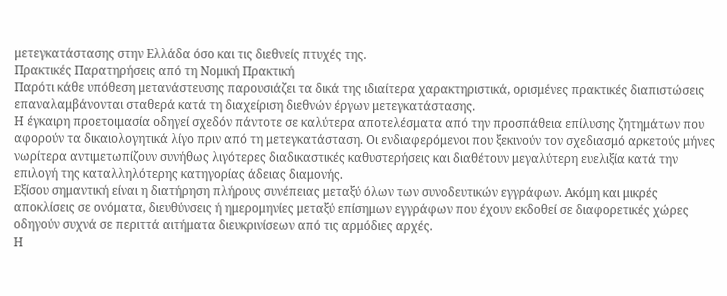μετεγκατάστασης στην Ελλάδα όσο και τις διεθνείς πτυχές της.
Πρακτικές Παρατηρήσεις από τη Νομική Πρακτική
Παρότι κάθε υπόθεση μετανάστευσης παρουσιάζει τα δικά της ιδιαίτερα χαρακτηριστικά, ορισμένες πρακτικές διαπιστώσεις επαναλαμβάνονται σταθερά κατά τη διαχείριση διεθνών έργων μετεγκατάστασης.
Η έγκαιρη προετοιμασία οδηγεί σχεδόν πάντοτε σε καλύτερα αποτελέσματα από την προσπάθεια επίλυσης ζητημάτων που αφορούν τα δικαιολογητικά λίγο πριν από τη μετεγκατάσταση. Οι ενδιαφερόμενοι που ξεκινούν τον σχεδιασμό αρκετούς μήνες νωρίτερα αντιμετωπίζουν συνήθως λιγότερες διαδικαστικές καθυστερήσεις και διαθέτουν μεγαλύτερη ευελιξία κατά την επιλογή της καταλληλότερης κατηγορίας άδειας διαμονής.
Εξίσου σημαντική είναι η διατήρηση πλήρους συνέπειας μεταξύ όλων των συνοδευτικών εγγράφων. Ακόμη και μικρές αποκλίσεις σε ονόματα, διευθύνσεις ή ημερομηνίες μεταξύ επίσημων εγγράφων που έχουν εκδοθεί σε διαφορετικές χώρες οδηγούν συχνά σε περιττά αιτήματα διευκρινίσεων από τις αρμόδιες αρχές.
Η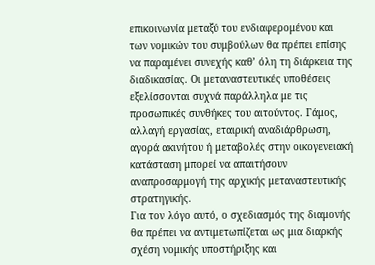επικοινωνία μεταξύ του ενδιαφερομένου και των νομικών του συμβούλων θα πρέπει επίσης να παραμένει συνεχής καθ’ όλη τη διάρκεια της διαδικασίας. Οι μεταναστευτικές υποθέσεις εξελίσσονται συχνά παράλληλα με τις προσωπικές συνθήκες του αιτούντος. Γάμος, αλλαγή εργασίας, εταιρική αναδιάρθρωση, αγορά ακινήτου ή μεταβολές στην οικογενειακή κατάσταση μπορεί να απαιτήσουν αναπροσαρμογή της αρχικής μεταναστευτικής στρατηγικής.
Για τον λόγο αυτό, ο σχεδιασμός της διαμονής θα πρέπει να αντιμετωπίζεται ως μια διαρκής σχέση νομικής υποστήριξης και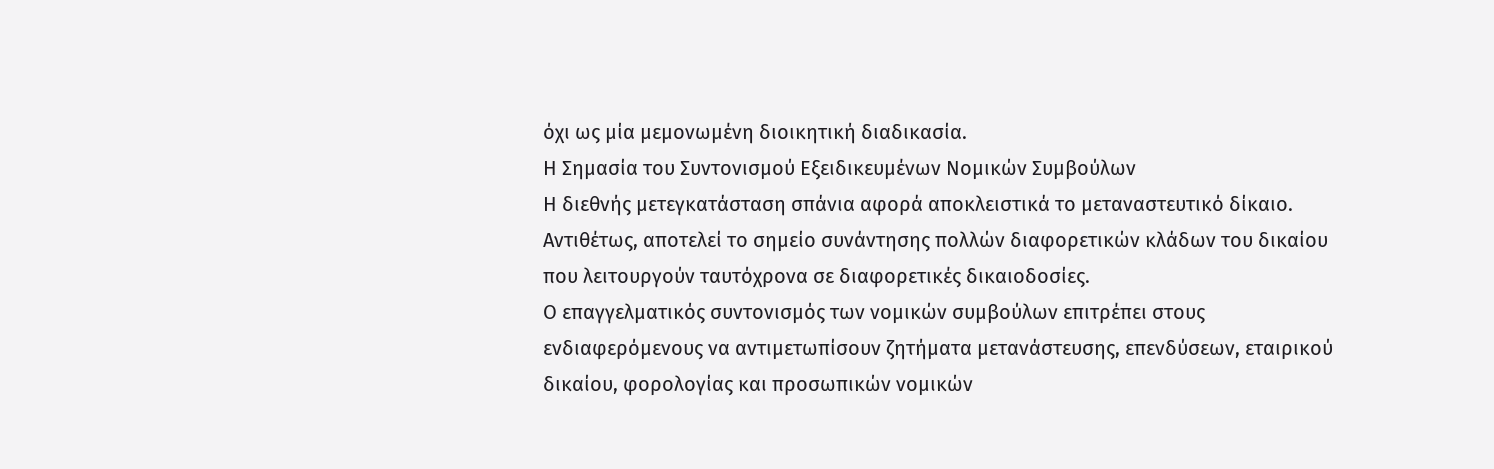όχι ως μία μεμονωμένη διοικητική διαδικασία.
Η Σημασία του Συντονισμού Εξειδικευμένων Νομικών Συμβούλων
Η διεθνής μετεγκατάσταση σπάνια αφορά αποκλειστικά το μεταναστευτικό δίκαιο.
Αντιθέτως, αποτελεί το σημείο συνάντησης πολλών διαφορετικών κλάδων του δικαίου που λειτουργούν ταυτόχρονα σε διαφορετικές δικαιοδοσίες.
Ο επαγγελματικός συντονισμός των νομικών συμβούλων επιτρέπει στους ενδιαφερόμενους να αντιμετωπίσουν ζητήματα μετανάστευσης, επενδύσεων, εταιρικού δικαίου, φορολογίας και προσωπικών νομικών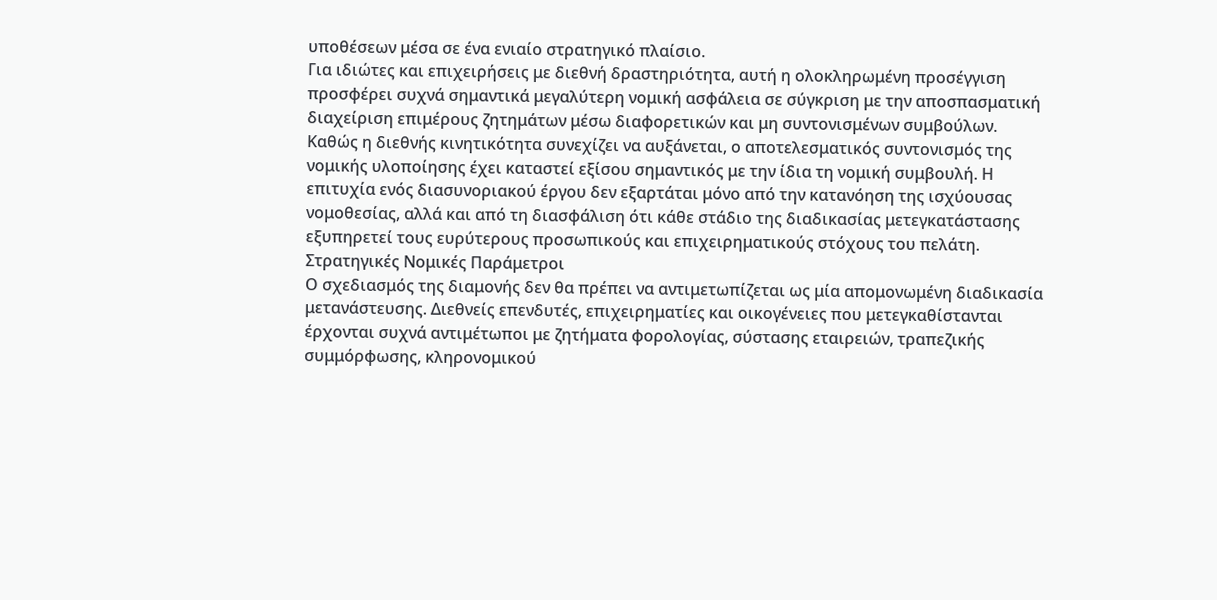υποθέσεων μέσα σε ένα ενιαίο στρατηγικό πλαίσιο.
Για ιδιώτες και επιχειρήσεις με διεθνή δραστηριότητα, αυτή η ολοκληρωμένη προσέγγιση προσφέρει συχνά σημαντικά μεγαλύτερη νομική ασφάλεια σε σύγκριση με την αποσπασματική διαχείριση επιμέρους ζητημάτων μέσω διαφορετικών και μη συντονισμένων συμβούλων.
Καθώς η διεθνής κινητικότητα συνεχίζει να αυξάνεται, ο αποτελεσματικός συντονισμός της νομικής υλοποίησης έχει καταστεί εξίσου σημαντικός με την ίδια τη νομική συμβουλή. Η επιτυχία ενός διασυνοριακού έργου δεν εξαρτάται μόνο από την κατανόηση της ισχύουσας νομοθεσίας, αλλά και από τη διασφάλιση ότι κάθε στάδιο της διαδικασίας μετεγκατάστασης εξυπηρετεί τους ευρύτερους προσωπικούς και επιχειρηματικούς στόχους του πελάτη.
Στρατηγικές Νομικές Παράμετροι
Ο σχεδιασμός της διαμονής δεν θα πρέπει να αντιμετωπίζεται ως μία απομονωμένη διαδικασία μετανάστευσης. Διεθνείς επενδυτές, επιχειρηματίες και οικογένειες που μετεγκαθίστανται έρχονται συχνά αντιμέτωποι με ζητήματα φορολογίας, σύστασης εταιρειών, τραπεζικής συμμόρφωσης, κληρονομικού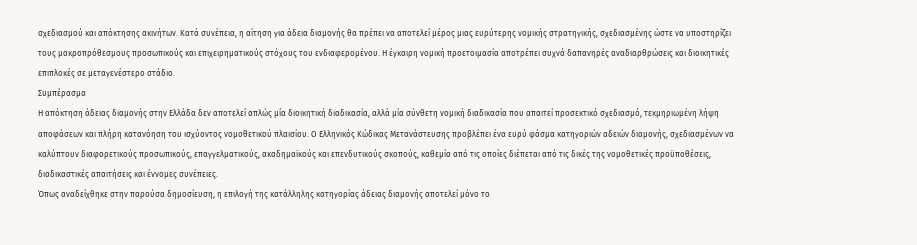σχεδιασμού και απόκτησης ακινήτων. Κατά συνέπεια, η αίτηση για άδεια διαμονής θα πρέπει να αποτελεί μέρος μιας ευρύτερης νομικής στρατηγικής, σχεδιασμένης ώστε να υποστηρίζει τους μακροπρόθεσμους προσωπικούς και επιχειρηματικούς στόχους του ενδιαφερομένου. Η έγκαιρη νομική προετοιμασία αποτρέπει συχνά δαπανηρές αναδιαρθρώσεις και διοικητικές επιπλοκές σε μεταγενέστερο στάδιο.
Συμπέρασμα
Η απόκτηση άδειας διαμονής στην Ελλάδα δεν αποτελεί απλώς μία διοικητική διαδικασία, αλλά μία σύνθετη νομική διαδικασία που απαιτεί προσεκτικό σχεδιασμό, τεκμηριωμένη λήψη αποφάσεων και πλήρη κατανόηση του ισχύοντος νομοθετικού πλαισίου. Ο Ελληνικός Κώδικας Μετανάστευσης προβλέπει ένα ευρύ φάσμα κατηγοριών αδειών διαμονής, σχεδιασμένων να καλύπτουν διαφορετικούς προσωπικούς, επαγγελματικούς, ακαδημαϊκούς και επενδυτικούς σκοπούς, καθεμία από τις οποίες διέπεται από τις δικές της νομοθετικές προϋποθέσεις, διαδικαστικές απαιτήσεις και έννομες συνέπειες.
Όπως αναδείχθηκε στην παρούσα δημοσίευση, η επιλογή της κατάλληλης κατηγορίας άδειας διαμονής αποτελεί μόνο το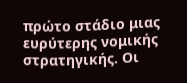πρώτο στάδιο μιας ευρύτερης νομικής στρατηγικής. Οι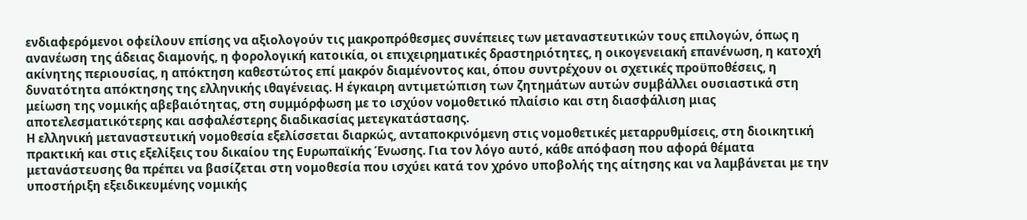ενδιαφερόμενοι οφείλουν επίσης να αξιολογούν τις μακροπρόθεσμες συνέπειες των μεταναστευτικών τους επιλογών, όπως η ανανέωση της άδειας διαμονής, η φορολογική κατοικία, οι επιχειρηματικές δραστηριότητες, η οικογενειακή επανένωση, η κατοχή ακίνητης περιουσίας, η απόκτηση καθεστώτος επί μακρόν διαμένοντος και, όπου συντρέχουν οι σχετικές προϋποθέσεις, η δυνατότητα απόκτησης της ελληνικής ιθαγένειας. Η έγκαιρη αντιμετώπιση των ζητημάτων αυτών συμβάλλει ουσιαστικά στη μείωση της νομικής αβεβαιότητας, στη συμμόρφωση με το ισχύον νομοθετικό πλαίσιο και στη διασφάλιση μιας αποτελεσματικότερης και ασφαλέστερης διαδικασίας μετεγκατάστασης.
Η ελληνική μεταναστευτική νομοθεσία εξελίσσεται διαρκώς, ανταποκρινόμενη στις νομοθετικές μεταρρυθμίσεις, στη διοικητική πρακτική και στις εξελίξεις του δικαίου της Ευρωπαϊκής Ένωσης. Για τον λόγο αυτό, κάθε απόφαση που αφορά θέματα μετανάστευσης θα πρέπει να βασίζεται στη νομοθεσία που ισχύει κατά τον χρόνο υποβολής της αίτησης και να λαμβάνεται με την υποστήριξη εξειδικευμένης νομικής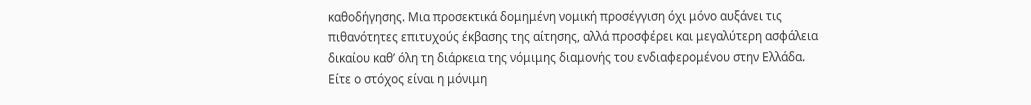καθοδήγησης. Μια προσεκτικά δομημένη νομική προσέγγιση όχι μόνο αυξάνει τις πιθανότητες επιτυχούς έκβασης της αίτησης, αλλά προσφέρει και μεγαλύτερη ασφάλεια δικαίου καθ’ όλη τη διάρκεια της νόμιμης διαμονής του ενδιαφερομένου στην Ελλάδα.
Είτε ο στόχος είναι η μόνιμη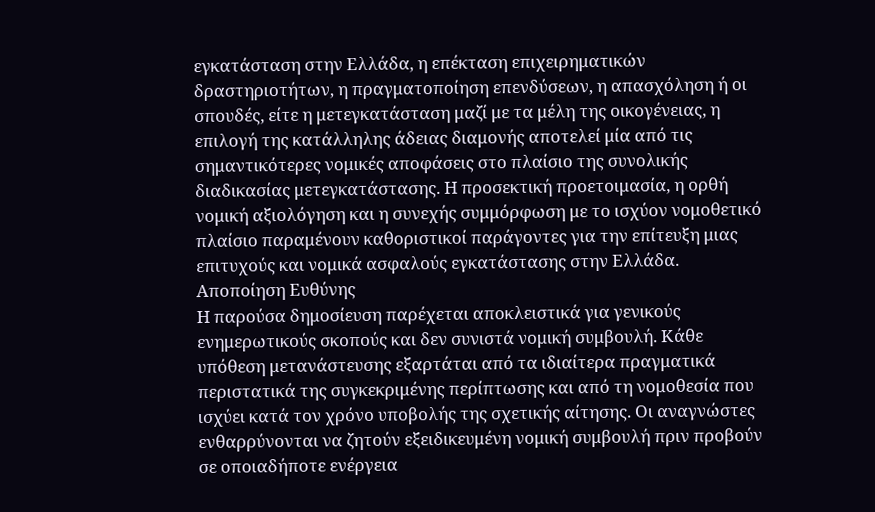εγκατάσταση στην Ελλάδα, η επέκταση επιχειρηματικών δραστηριοτήτων, η πραγματοποίηση επενδύσεων, η απασχόληση ή οι σπουδές, είτε η μετεγκατάσταση μαζί με τα μέλη της οικογένειας, η επιλογή της κατάλληλης άδειας διαμονής αποτελεί μία από τις σημαντικότερες νομικές αποφάσεις στο πλαίσιο της συνολικής διαδικασίας μετεγκατάστασης. Η προσεκτική προετοιμασία, η ορθή νομική αξιολόγηση και η συνεχής συμμόρφωση με το ισχύον νομοθετικό πλαίσιο παραμένουν καθοριστικοί παράγοντες για την επίτευξη μιας επιτυχούς και νομικά ασφαλούς εγκατάστασης στην Ελλάδα.
Αποποίηση Ευθύνης
Η παρούσα δημοσίευση παρέχεται αποκλειστικά για γενικούς ενημερωτικούς σκοπούς και δεν συνιστά νομική συμβουλή. Κάθε υπόθεση μετανάστευσης εξαρτάται από τα ιδιαίτερα πραγματικά περιστατικά της συγκεκριμένης περίπτωσης και από τη νομοθεσία που ισχύει κατά τον χρόνο υποβολής της σχετικής αίτησης. Οι αναγνώστες ενθαρρύνονται να ζητούν εξειδικευμένη νομική συμβουλή πριν προβούν σε οποιαδήποτε ενέργεια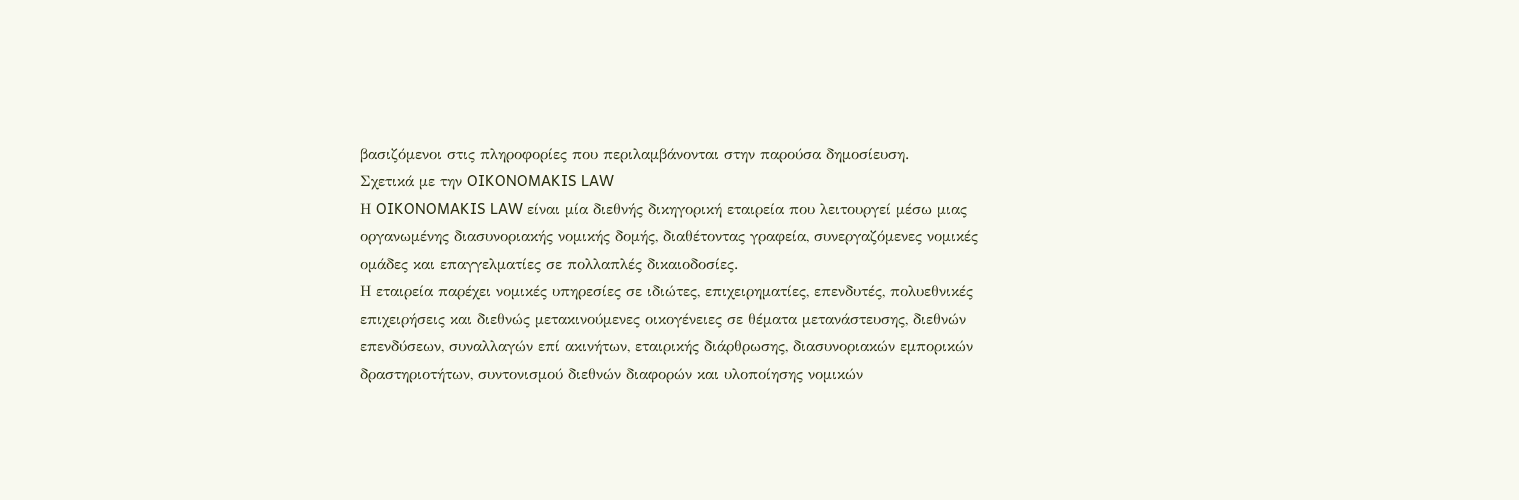βασιζόμενοι στις πληροφορίες που περιλαμβάνονται στην παρούσα δημοσίευση.
Σχετικά με την OIKONOMAKIS LAW
Η OIKONOMAKIS LAW είναι μία διεθνής δικηγορική εταιρεία που λειτουργεί μέσω μιας οργανωμένης διασυνοριακής νομικής δομής, διαθέτοντας γραφεία, συνεργαζόμενες νομικές ομάδες και επαγγελματίες σε πολλαπλές δικαιοδοσίες.
Η εταιρεία παρέχει νομικές υπηρεσίες σε ιδιώτες, επιχειρηματίες, επενδυτές, πολυεθνικές επιχειρήσεις και διεθνώς μετακινούμενες οικογένειες σε θέματα μετανάστευσης, διεθνών επενδύσεων, συναλλαγών επί ακινήτων, εταιρικής διάρθρωσης, διασυνοριακών εμπορικών δραστηριοτήτων, συντονισμού διεθνών διαφορών και υλοποίησης νομικών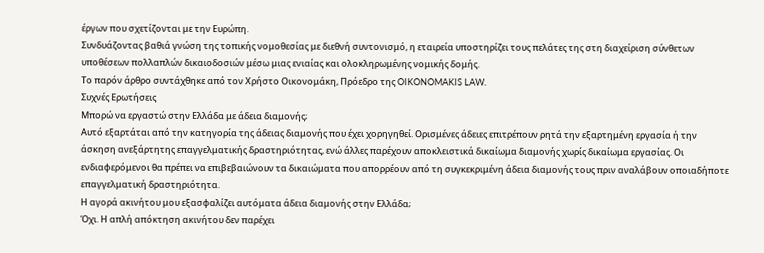έργων που σχετίζονται με την Ευρώπη.
Συνδυάζοντας βαθιά γνώση της τοπικής νομοθεσίας με διεθνή συντονισμό, η εταιρεία υποστηρίζει τους πελάτες της στη διαχείριση σύνθετων υποθέσεων πολλαπλών δικαιοδοσιών μέσω μιας ενιαίας και ολοκληρωμένης νομικής δομής.
Το παρόν άρθρο συντάχθηκε από τον Χρήστο Οικονομάκη, Πρόεδρο της OIKONOMAKIS LAW.
Συχνές Ερωτήσεις
Μπορώ να εργαστώ στην Ελλάδα με άδεια διαμονής;
Αυτό εξαρτάται από την κατηγορία της άδειας διαμονής που έχει χορηγηθεί. Ορισμένες άδειες επιτρέπουν ρητά την εξαρτημένη εργασία ή την άσκηση ανεξάρτητης επαγγελματικής δραστηριότητας, ενώ άλλες παρέχουν αποκλειστικά δικαίωμα διαμονής χωρίς δικαίωμα εργασίας. Οι ενδιαφερόμενοι θα πρέπει να επιβεβαιώνουν τα δικαιώματα που απορρέουν από τη συγκεκριμένη άδεια διαμονής τους πριν αναλάβουν οποιαδήποτε επαγγελματική δραστηριότητα.
Η αγορά ακινήτου μου εξασφαλίζει αυτόματα άδεια διαμονής στην Ελλάδα;
Όχι. Η απλή απόκτηση ακινήτου δεν παρέχει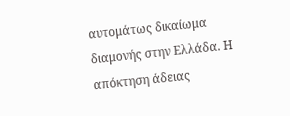αυτομάτως δικαίωμα διαμονής στην Ελλάδα. Η απόκτηση άδειας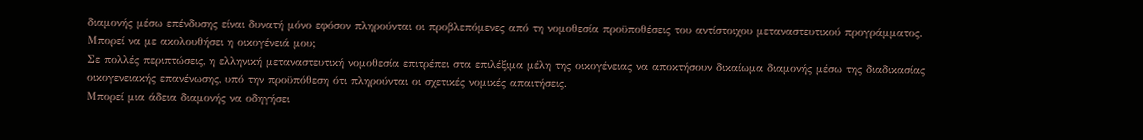διαμονής μέσω επένδυσης είναι δυνατή μόνο εφόσον πληρούνται οι προβλεπόμενες από τη νομοθεσία προϋποθέσεις του αντίστοιχου μεταναστευτικού προγράμματος.
Μπορεί να με ακολουθήσει η οικογένειά μου;
Σε πολλές περιπτώσεις, η ελληνική μεταναστευτική νομοθεσία επιτρέπει στα επιλέξιμα μέλη της οικογένειας να αποκτήσουν δικαίωμα διαμονής μέσω της διαδικασίας οικογενειακής επανένωσης, υπό την προϋπόθεση ότι πληρούνται οι σχετικές νομικές απαιτήσεις.
Μπορεί μια άδεια διαμονής να οδηγήσει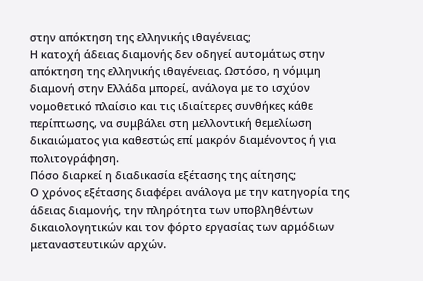στην απόκτηση της ελληνικής ιθαγένειας;
Η κατοχή άδειας διαμονής δεν οδηγεί αυτομάτως στην απόκτηση της ελληνικής ιθαγένειας. Ωστόσο, η νόμιμη διαμονή στην Ελλάδα μπορεί, ανάλογα με το ισχύον νομοθετικό πλαίσιο και τις ιδιαίτερες συνθήκες κάθε περίπτωσης, να συμβάλει στη μελλοντική θεμελίωση δικαιώματος για καθεστώς επί μακρόν διαμένοντος ή για πολιτογράφηση.
Πόσο διαρκεί η διαδικασία εξέτασης της αίτησης;
Ο χρόνος εξέτασης διαφέρει ανάλογα με την κατηγορία της άδειας διαμονής, την πληρότητα των υποβληθέντων δικαιολογητικών και τον φόρτο εργασίας των αρμόδιων μεταναστευτικών αρχών.